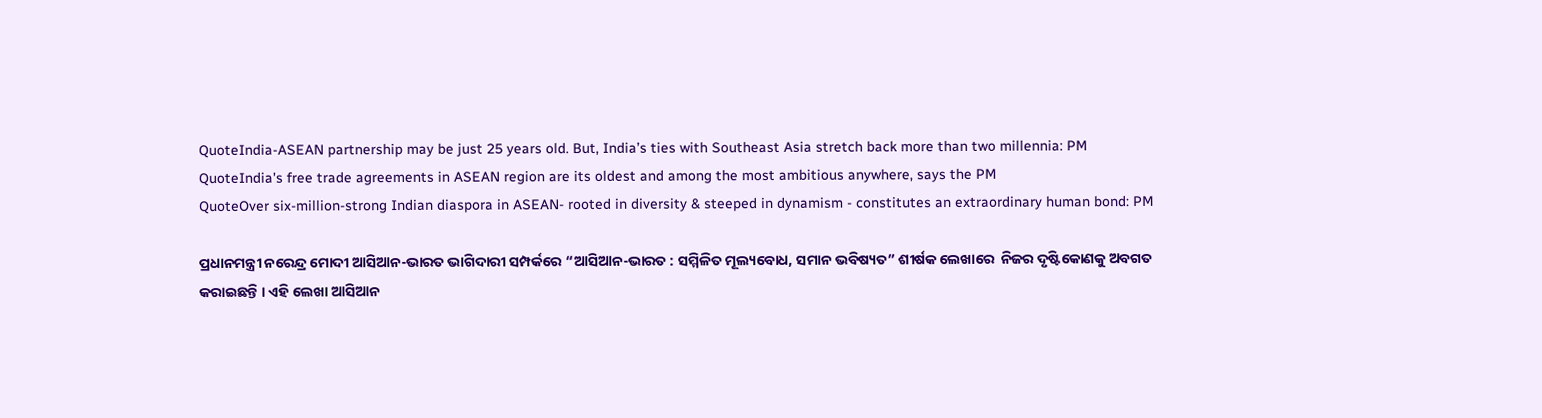QuoteIndia-ASEAN partnership may be just 25 years old. But, India’s ties with Southeast Asia stretch back more than two millennia: PM
QuoteIndia's free trade agreements in ASEAN region are its oldest and among the most ambitious anywhere, says the PM
QuoteOver six-million-strong Indian diaspora in ASEAN- rooted in diversity & steeped in dynamism - constitutes an extraordinary human bond: PM

ପ୍ରଧାନମନ୍ତ୍ରୀ ନରେନ୍ଦ୍ର ମୋଦୀ ଆସିଆନ-ଭାରତ ଭାଗିଦାରୀ ସମ୍ପର୍କରେ “ଆସିଆନ-ଭାରତ : ସମ୍ମିଳିତ ମୂଲ୍ୟବୋଧ, ସମାନ ଭବିଷ୍ୟତ” ଶୀର୍ଷକ ଲେଖାରେ  ନିଜର ଦୃଷ୍ଟିକୋଣକୁ ଅବଗତ କରାଇଛନ୍ତି । ଏହି ଲେଖା ଆସିଆନ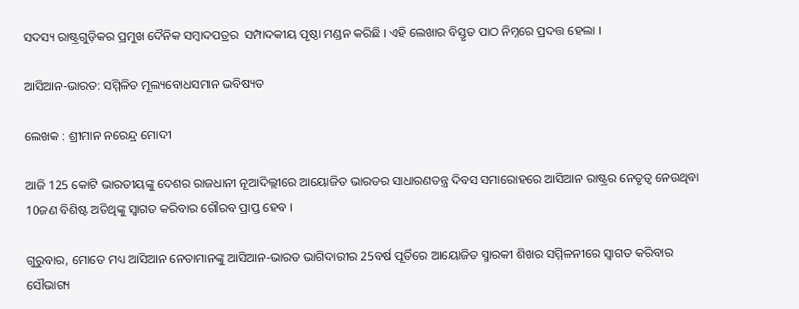ସଦସ୍ୟ ରାଷ୍ଟ୍ରଗୁଡ଼ିକର ପ୍ରମୁଖ ଦୈନିକ ସମ୍ବାଦପତ୍ରର  ସମ୍ପାଦକୀୟ ପୃଷ୍ଠା ମଣ୍ଡନ କରିଛି । ଏହି ଲେଖାର ବିସ୍ତୃତ ପାଠ ନିମ୍ନରେ ପ୍ରଦତ୍ତ ହେଲା ।

ଆସିଆନ-ଭାରତ: ସମ୍ମିଳିତ ମୂଲ୍ୟବୋଧସମାନ ଭବିଷ୍ୟତ

ଲେଖକ : ଶ୍ରୀମାନ ନରେନ୍ଦ୍ର ମୋଦୀ

ଆଜି 125 କୋଟି ଭାରତୀୟଙ୍କୁ ଦେଶର ରାଜଧାନୀ ନୂଆଦିଲ୍ଲୀରେ ଆୟୋଜିତ ଭାରତର ସାଧାରଣତନ୍ତ୍ର ଦିବସ ସମାରୋହରେ ଆସିଆନ ରାଷ୍ଟ୍ରର ନେତୃତ୍ୱ ନେଉଥିବା 10ଜଣ ବିଶିଷ୍ଟ ଅତିଥିଙ୍କୁ ସ୍ୱାଗତ କରିବାର ଗୌରବ ପ୍ରାପ୍ତ ହେବ ।

ଗୁରୁବାର, ମୋତେ ମଧ୍ୟ ଆସିଆନ ନେତାମାନଙ୍କୁ ଆସିଆନ-ଭାରତ ଭାଗିଦାରୀର 25ବର୍ଷ ପୂର୍ତିରେ ଆୟୋଜିତ ସ୍ମାରକୀ ଶିଖର ସମ୍ମିଳନୀରେ ସ୍ୱାଗତ କରିବାର ସୌଭାଗ୍ୟ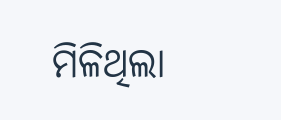ମିଳିଥିଲା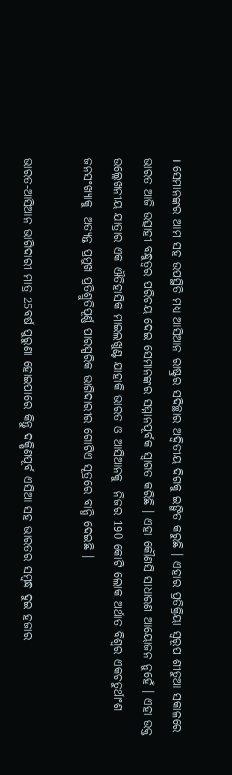। ସେମାନଙ୍କର ଆମ ସହ ଉପସ୍ଥିତି ମଧ୍ୟ ଆସିଆନ ରାଷ୍ଟ୍ରର ସଦିଚ୍ଛାର ଅଦ୍ୱିତୀୟ ଦିଗକୁ ଇଙ୍ଗିତ କରୁଛି । ଏହାର ପ୍ରତିକ୍ରିୟା ସ୍ୱରୂପ ଶୀତୁଆ ସକାଳରେ ଭାରତ ଆଜି ଉତ୍ସାହୀ ବନ୍ଧୁତ୍ୱର ପରିଚୟ ଦେଇ ସେମାନଙ୍କର ସମ୍ମାନପୂର୍ବକ ସ୍ୱାଗତ କରିଛି । ଏହା କୌଣସି ସାଧାରଣ ଆୟୋଜନ ନୁହେଁ । ଏହା ଉକ୍ତ ଉଲ୍ଲେଖନୀୟ ଯାତ୍ରାର ଏକ ଐତିହାସିକ ମାଇଲଖୁଣ୍ଟ ଯାହାକି ଭାରତ ଓ ଆସିଆନକୁ  ନିଜର 190 କୋଟି ଲୋକ ଅର୍ଥାତ ବିଶ୍ୱର ଏକଚତୁର୍ଥାଂଶ ଜନସଂଖ୍ୟାକୁ  ଅତ୍ୟନ୍ତ ପ୍ରମୁଖ ପ୍ରତିଶ୍ରୁତିପୂର୍ଣ୍ଣ ପାରସ୍ପରିକ ଭାଗିଦାରୀର ଗୋଟିଏ ସୂତ୍ରରେ ବାନ୍ଧି ଦେଇଛି ।

ଭାରତ-ଆସିଆନ ଭାଗିଦାରୀ ମାତ୍ର 25ବର୍ଷ ପୁରୁଣା ହୋଇପାରେ କିନ୍ତୁ ଦକ୍ଷିଣପୂର୍ବ ଏସିଆ ସହ ଭାରତର ସମ୍ବନ୍ଧ ଦୁଇ ହଜାର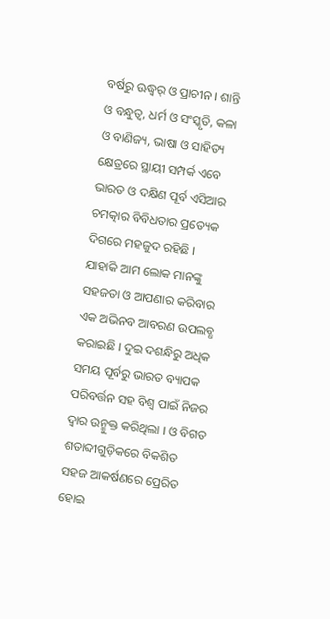ବର୍ଷରୁ ଊଦ୍ଧ୍ୱର୍ ଓ ପ୍ରାଚୀନ । ଶାନ୍ତି ଓ ବନ୍ଧୁତ୍ୱ, ଧର୍ମ ଓ ସଂସ୍କୃତି, କଳା ଓ ବାଣିଜ୍ୟ, ଭାଷା ଓ ସାହିତ୍ୟ କ୍ଷେତ୍ରରେ ସ୍ଥାୟୀ ସମ୍ପର୍କ ଏବେ ଭାରତ ଓ ଦକ୍ଷିଣ ପୂର୍ବ ଏସିଆର ଚମତ୍କାର ବିବିଧତାର ପ୍ରତ୍ୟେକ ଦିଗରେ ମହଜୁଦ ରହିଛି । ଯାହାକି ଆମ ଲୋକ ମାନଙ୍କୁ  ସହଜତା ଓ ଆପଣାର କରିବାର ଏକ ଅଭିନବ ଆବରଣ ଉପଲବ୍ଧ କରାଇଛି । ଦୁଇ ଦଶନ୍ଧିରୁ ଅଧିକ ସମୟ ପୂର୍ବରୁ ଭାରତ ବ୍ୟାପକ ପରିବର୍ତ୍ତନ ସହ ବିଶ୍ୱ ପାଇଁ ନିଜର ଦ୍ୱାର ଉନ୍ମୁକ୍ତ କରିଥିଲା । ଓ ବିଗତ ଶତାବ୍ଦୀଗୁଡ଼ିକରେ ବିକଶିତ ସହଜ ଆକର୍ଷଣରେ ପ୍ରେରିତ ହୋଇ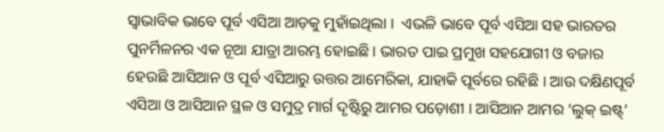ସ୍ୱାଭାବିକ ଭାବେ ପୂର୍ବ ଏସିଆ ଆଡ଼କୁ ମୁହାଁଇଥିଲା ।  ଏଭଳି ଭାବେ ପୂର୍ବ ଏସିଆ ସହ ଭାରତର ପୁନର୍ମିଳନର ଏକ ନୂଆ ଯାତ୍ରା ଆରମ୍ଭ ହୋଇଛି । ଭାରତ ପାଇ ପ୍ରମୁଖ ସହଯୋଗୀ ଓ ବଜାର ହେଉଛି ଆସିଆନ ଓ ପୂର୍ବ ଏସିଆରୁ ଉତ୍ତର ଆମେରିକା, ଯାହାକି ପୂର୍ବରେ ରହିଛି । ଆଉ ଦକ୍ଷିଣପୂର୍ବ ଏସିଆ ଓ ଆସିଆନ ସ୍ଥଳ ଓ ସମୁଦ୍ର ମାର୍ଗ ଦୃଷ୍ଟିରୁ ଆମର ପଡ଼ୋଶୀ । ଆସିଆନ ଆମର ‘ଲୁକ୍ ଇଷ୍ଟ୍’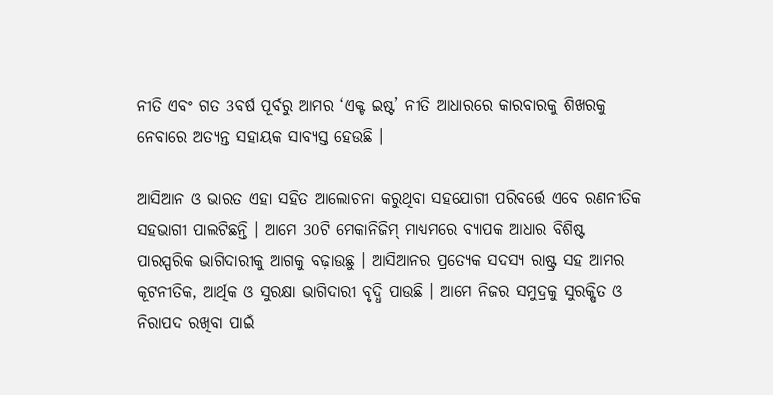ନୀତି ଏବଂ ଗତ 3ବର୍ଷ ପୂର୍ବରୁ ଆମର ‘ଏକ୍ଟ ଇଷ୍ଟ’ ନୀତି ଆଧାରରେ କାରବାରକୁ ଶିଖରକୁ ନେବାରେ ଅତ୍ୟନ୍ତ ସହାୟକ ସାବ୍ୟସ୍ତ ହେଉଛି ।

ଆସିଆନ ଓ ଭାରତ ଏହା ସହିତ ଆଲୋଚନା କରୁଥିବା ସହଯୋଗୀ ପରିବର୍ତ୍ତେ ଏବେ ରଣନୀତିକ ସହଭାଗୀ ପାଲଟିଛନ୍ତି । ଆମେ 30ଟି ମେକାନିଜିମ୍ ମାଧ୍ୟମରେ ବ୍ୟାପକ ଆଧାର ବିଶିଷ୍ଟ ପାରସ୍ପରିକ ଭାଗିଦାରୀକୁ ଆଗକୁ ବଢ଼ାଉଛୁ । ଆସିଆନର ପ୍ରତ୍ୟେକ ସଦସ୍ୟ ରାଷ୍ଟ୍ର ସହ ଆମର କୂଟନୀତିକ, ଆର୍ଥିକ ଓ ସୁରକ୍ଷା ଭାଗିଦାରୀ ବୃଦ୍ଧି ପାଉଛି । ଆମେ ନିଜର ସମୁଦ୍ରକୁ ସୁରକ୍ଷିତ ଓ ନିରାପଦ ରଖିବା ପାଇଁ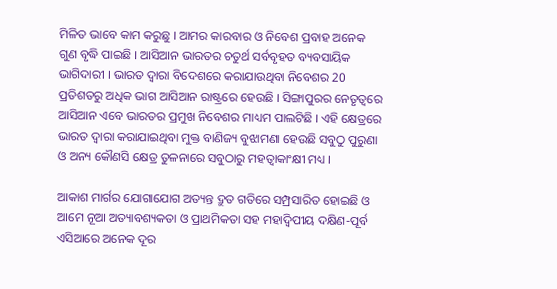ମିଳିତ ଭାବେ କାମ କରୁଛୁ । ଆମର କାରବାର ଓ ନିବେଶ ପ୍ରବାହ ଅନେକ ଗୁଣ ବୃଦ୍ଧି ପାଇଛି । ଆସିଆନ ଭାରତର ଚତୁର୍ଥ ସର୍ବବୃହତ ବ୍ୟବସାୟିକ ଭାଗିଦାରୀ । ଭାରତ ଦ୍ୱାରା ବିଦେଶରେ କରାଯାଉଥିବା ନିବେଶର 20 ପ୍ରତିଶତରୁ ଅଧିକ ଭାଗ ଆସିଆନ ରାଷ୍ଟ୍ରରେ ହେଉଛି । ସିଙ୍ଗାପୁରର ନେତୃତ୍ୱରେ ଆସିଆନ ଏବେ ଭାରତର ପ୍ରମୁଖ ନିବେଶର ମାଧ୍ୟମ ପାଲଟିଛି । ଏହି କ୍ଷେତ୍ରରେ ଭାରତ ଦ୍ୱାରା କରାଯାଇଥିବା ମୁକ୍ତ ବାଣିଜ୍ୟ ବୁଝାମଣା ହେଉଛି ସବୁଠୁ ପୁରୁଣା ଓ ଅନ୍ୟ କୌଣସି କ୍ଷେତ୍ର ତୁଳନାରେ ସବୁଠାରୁ ମହତ୍ୱାକାଂକ୍ଷୀ ମଧ୍ୟ ।

ଆକାଶ ମାର୍ଗର ଯୋଗାଯୋଗ ଅତ୍ୟନ୍ତ ଦ୍ରୁତ ଗତିରେ ସମ୍ପ୍ରସାରିତ ହୋଇଛି ଓ ଆମେ ନୂଆ ଅତ୍ୟାବଶ୍ୟକତା ଓ ପ୍ରାଥମିକତା ସହ ମହାଦ୍ୱିପୀୟ ଦକ୍ଷିଣ-ପୂର୍ବ ଏସିଆରେ ଅନେକ ଦୂର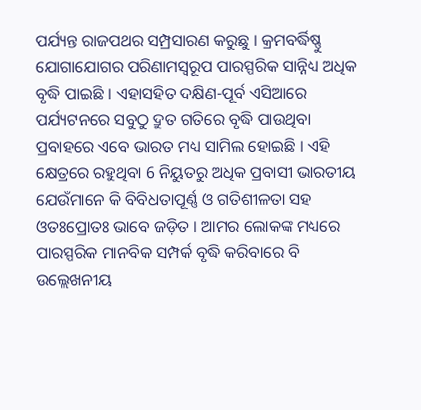ପର୍ଯ୍ୟନ୍ତ ରାଜପଥର ସମ୍ପ୍ରସାରଣ କରୁଛୁ । କ୍ରମବର୍ଦ୍ଧିଷ୍ଣୁ ଯୋଗାଯୋଗର ପରିଣାମସ୍ୱରୂପ ପାରସ୍ପରିକ ସାନ୍ନିଧ୍ୟ ଅଧିକ ବୃଦ୍ଧି ପାଇଛି । ଏହାସହିତ ଦକ୍ଷିଣ-ପୂର୍ବ ଏସିଆରେ ପର୍ଯ୍ୟଟନରେ ସବୁଠୁ ଦ୍ରୁତ ଗତିରେ ବୃଦ୍ଧି ପାଉଥିବା ପ୍ରବାହରେ ଏବେ ଭାରତ ମଧ୍ୟ ସାମିଲ ହୋଇଛି । ଏହି କ୍ଷେତ୍ରରେ ରହୁଥିବା 6 ନିୟୁତରୁ ଅଧିକ ପ୍ରବାସୀ ଭାରତୀୟ ଯେଉଁମାନେ କି ବିବିଧତାପୂର୍ଣ୍ଣ ଓ ଗତିଶୀଳତା ସହ ଓତଃପ୍ରୋତଃ ଭାବେ ଜଡ଼ିତ । ଆମର ଲୋକଙ୍କ ମଧ୍ୟରେ ପାରସ୍ପରିକ ମାନବିକ ସମ୍ପର୍କ ବୃଦ୍ଧି କରିବାରେ ବି ଉଲ୍ଲେଖନୀୟ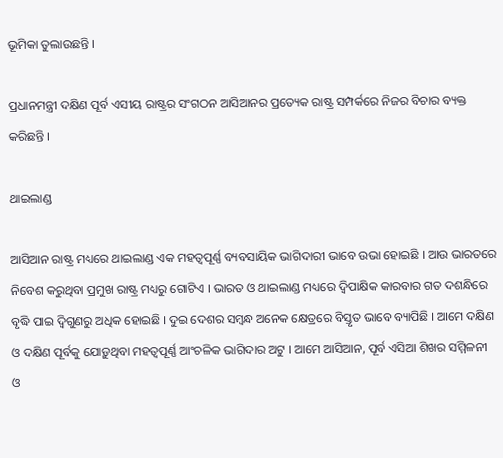ଭୂମିକା ତୁଲାଉଛନ୍ତି ।

ପ୍ରଧାନମନ୍ତ୍ରୀ ଦକ୍ଷିଣ ପୂର୍ବ ଏସୀୟ ରାଷ୍ଟ୍ରର ସଂଗଠନ ଆସିଆନର ପ୍ରତ୍ୟେକ ରାଷ୍ଟ୍ର ସମ୍ପର୍କରେ ନିଜର ବିଚାର ବ୍ୟକ୍ତ କରିଛନ୍ତି ।

ଥାଇଲାଣ୍ଡ

ଆସିଆନ ରାଷ୍ଟ୍ର ମଧ୍ୟରେ ଥାଇଲାଣ୍ଡ ଏକ ମହତ୍ୱପୂର୍ଣ୍ଣ ବ୍ୟବସାୟିକ ଭାଗିଦାରୀ ଭାବେ ଉଭା ହୋଇଛି । ଆଉ ଭାରତରେ ନିବେଶ କରୁଥିବା ପ୍ରମୁଖ ରାଷ୍ଟ୍ର ମଧ୍ୟରୁ ଗୋଟିଏ । ଭାରତ ଓ ଥାଇଲାଣ୍ଡ ମଧ୍ୟରେ ଦ୍ୱିପାକ୍ଷିକ କାରବାର ଗତ ଦଶନ୍ଧିରେ ବୃଦ୍ଧି ପାଇ ଦ୍ୱିଗୁଣରୁ ଅଧିକ ହୋଇଛି । ଦୁଇ ଦେଶର ସମ୍ବନ୍ଧ ଅନେକ କ୍ଷେତ୍ରରେ ବିସ୍ତୃତ ଭାବେ ବ୍ୟାପିଛି । ଆମେ ଦକ୍ଷିଣ ଓ ଦକ୍ଷିଣ ପୂର୍ବକୁ ଯୋଡ଼ୁଥିବା ମହତ୍ୱପୂର୍ଣ୍ଣ ଆଂଚଳିକ ଭାଗିଦାର ଅଟୁ । ଆମେ ଆସିଆନ, ପୂର୍ବ ଏସିଆ ଶିଖର ସମ୍ମିଳନୀ ଓ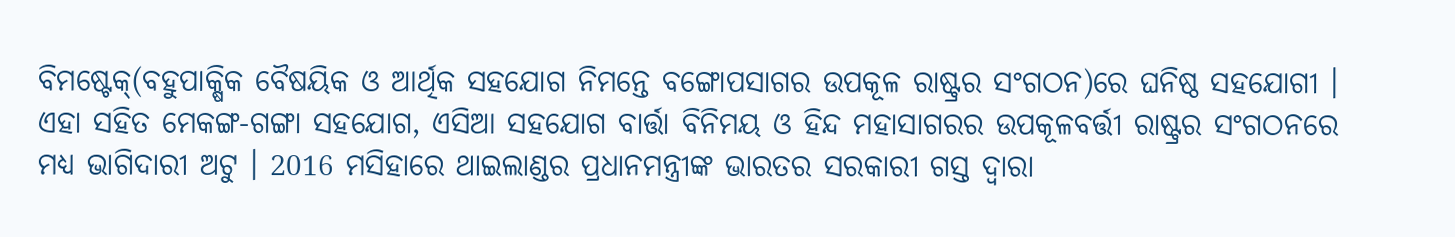ବିମଷ୍ଟେକ୍(ବହୁପାକ୍ଷିକ ବୈଷୟିକ ଓ ଆର୍ଥିକ ସହଯୋଗ ନିମନ୍ତେ ବଙ୍ଗୋପସାଗର ଉପକୂଳ ରାଷ୍ଟ୍ରର ସଂଗଠନ)ରେ ଘନିଷ୍ଠ ସହଯୋଗୀ । ଏହା ସହିତ ମେକଙ୍ଗ-ଗଙ୍ଗା ସହଯୋଗ, ଏସିଆ ସହଯୋଗ ବାର୍ତ୍ତା ବିନିମୟ ଓ ହିନ୍ଦ ମହାସାଗରର ଉପକୂଳବର୍ତ୍ତୀ ରାଷ୍ଟ୍ରର ସଂଗଠନରେ ମଧ୍ୟ ଭାଗିଦାରୀ ଅଟୁ । 2016 ମସିହାରେ ଥାଇଲାଣ୍ଡର ପ୍ରଧାନମନ୍ତ୍ରୀଙ୍କ ଭାରତର ସରକାରୀ ଗସ୍ତ ଦ୍ୱାରା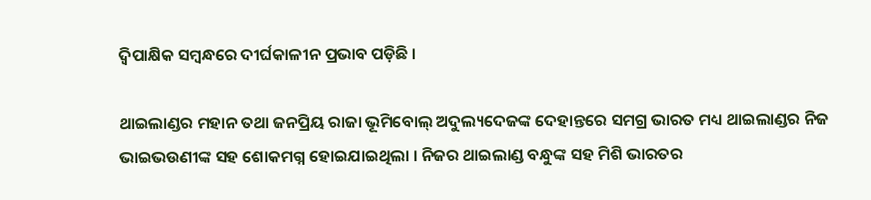ଦ୍ୱିପାକ୍ଷିକ ସମ୍ବନ୍ଧରେ ଦୀର୍ଘକାଳୀନ ପ୍ରଭାବ ପଡ଼ିଛି ।

ଥାଇଲାଣ୍ଡର ମହାନ ତଥା ଜନପ୍ରିୟ ରାଜା ଭୂମିବୋଲ୍ ଅଦୁଲ୍ୟଦେଜଙ୍କ ଦେହାନ୍ତରେ ସମଗ୍ର ଭାରତ ମଧ୍ୟ ଥାଇଲାଣ୍ଡର ନିଜ ଭାଇଭଉଣୀଙ୍କ ସହ ଶୋକମଗ୍ନ ହୋଇଯାଇଥିଲା । ନିଜର ଥାଇଲାଣ୍ଡ ବନ୍ଧୁଙ୍କ ସହ ମିଶି ଭାରତର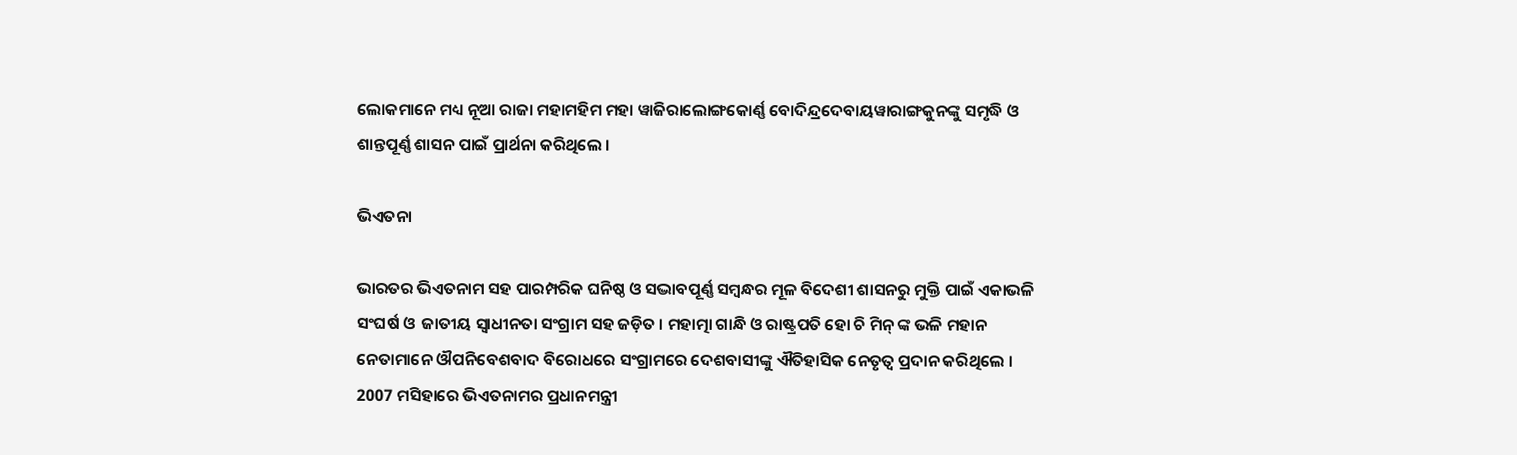ଲୋକମାନେ ମଧ୍ୟ ନୂଆ ରାଜା ମହାମହିମ ମହା ୱାଜିରାଲୋଙ୍ଗକୋର୍ଣ୍ଣ ବୋଦିନ୍ଦ୍ରଦେବାୟୱାରାଙ୍ଗକୁନଙ୍କୁ ସମୃଦ୍ଧି ଓ ଶାନ୍ତପୂର୍ଣ୍ଣ ଶାସନ ପାଇଁ ପ୍ରାର୍ଥନା କରିଥିଲେ ।

ଭିଏତନା

ଭାରତର ଭିଏତନାମ ସହ ପାରମ୍ପରିକ ଘନିଷ୍ଠ ଓ ସଦ୍ଭାବପୂର୍ଣ୍ଣ ସମ୍ବନ୍ଧର ମୂଳ ବିଦେଶୀ ଶାସନରୁ ମୁକ୍ତି ପାଇଁ ଏକାଭଳି ସଂଘର୍ଷ ଓ  ଜାତୀୟ ସ୍ୱାଧୀନତା ସଂଗ୍ରାମ ସହ ଜଡ଼ିତ । ମହାତ୍ମା ଗାନ୍ଧି ଓ ରାଷ୍ଟ୍ରପତି ହୋ ଚି ମିନ୍ ଙ୍କ ଭଳି ମହାନ ନେତାମାନେ ଔପନିବେଶବାଦ ବିରୋଧରେ ସଂଗ୍ରାମରେ ଦେଶବାସୀଙ୍କୁ ଐତିହାସିକ ନେତୃତ୍ୱ ପ୍ରଦାନ କରିଥିଲେ । 2007 ମସିହାରେ ଭିଏତନାମର ପ୍ରଧାନମନ୍ତ୍ରୀ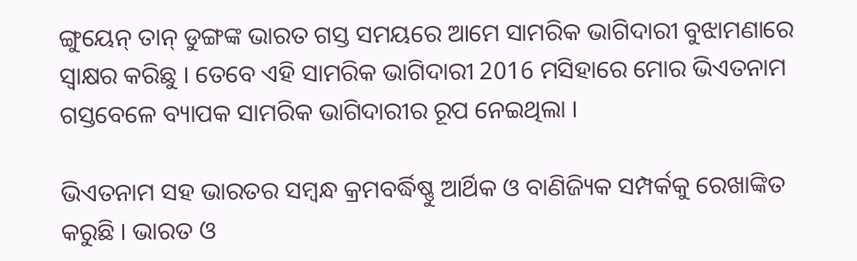ଙ୍ଗୁୟେନ୍ ତାନ୍ ଡୁଙ୍ଗଙ୍କ ଭାରତ ଗସ୍ତ ସମୟରେ ଆମେ ସାମରିକ ଭାଗିଦାରୀ ବୁଝାମଣାରେ ସ୍ୱାକ୍ଷର କରିଛୁ । ତେବେ ଏହି ସାମରିକ ଭାଗିଦାରୀ 2016 ମସିହାରେ ମୋର ଭିଏତନାମ ଗସ୍ତବେଳେ ବ୍ୟାପକ ସାମରିକ ଭାଗିଦାରୀର ରୂପ ନେଇଥିଲା ।

ଭିଏତନାମ ସହ ଭାରତର ସମ୍ବନ୍ଧ କ୍ରମବର୍ଦ୍ଧିଷ୍ଣୁ ଆର୍ଥିକ ଓ ବାଣିଜ୍ୟିକ ସମ୍ପର୍କକୁ ରେଖାଙ୍କିତ କରୁଛି । ଭାରତ ଓ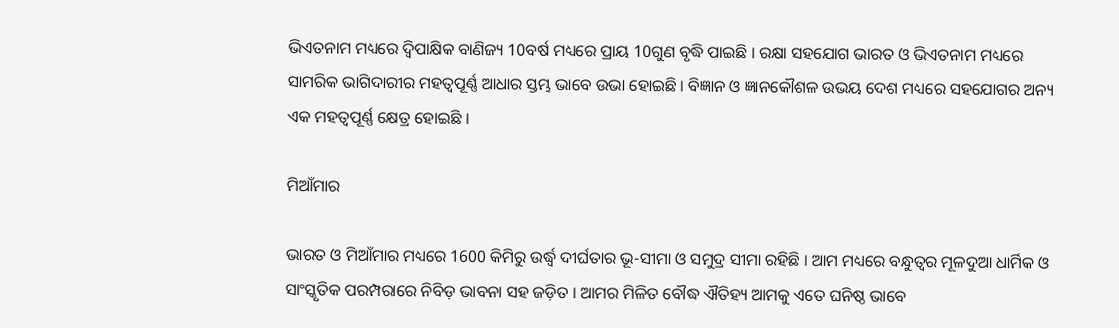ଭିଏତନାମ ମଧ୍ୟରେ ଦ୍ୱିପାକ୍ଷିକ ବାଣିଜ୍ୟ 10ବର୍ଷ ମଧ୍ୟରେ ପ୍ରାୟ 10ଗୁଣ ବୃଦ୍ଧି ପାଇଛି । ରକ୍ଷା ସହଯୋଗ ଭାରତ ଓ ଭିଏତନାମ ମଧ୍ୟରେ ସାମରିକ ଭାଗିଦାରୀର ମହତ୍ୱପୂର୍ଣ୍ଣ ଆଧାର ସ୍ତମ୍ଭ ଭାବେ ଉଭା ହୋଇଛି । ବିଜ୍ଞାନ ଓ ଜ୍ଞାନକୌଶଳ ଉଭୟ ଦେଶ ମଧ୍ୟରେ ସହଯୋଗର ଅନ୍ୟ ଏକ ମହତ୍ୱପୂର୍ଣ୍ଣ କ୍ଷେତ୍ର ହୋଇଛି ।

ମିଆଁମାର

ଭାରତ ଓ ମିଆଁମାର ମଧ୍ୟରେ 1600 କିମିରୁ ଉର୍ଦ୍ଧ୍ଵ ଦୀର୍ଘତାର ଭୂ-ସୀମା ଓ ସମୁଦ୍ର ସୀମା ରହିଛି । ଆମ ମଧ୍ୟରେ ବନ୍ଧୁତ୍ୱର ମୂଳଦୁଆ ଧାର୍ମିକ ଓ ସାଂସ୍କୃତିକ ପରମ୍ପରାରେ ନିବିଡ଼ ଭାବନା ସହ ଜଡ଼ିତ । ଆମର ମିଳିତ ବୌଦ୍ଧ ଐତିହ୍ୟ ଆମକୁ ଏତେ ଘନିଷ୍ଠ ଭାବେ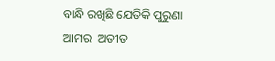ବାନ୍ଧି ରଖିଛି ଯେତିକି ପୁରୁଣା ଆମର  ଅତୀତ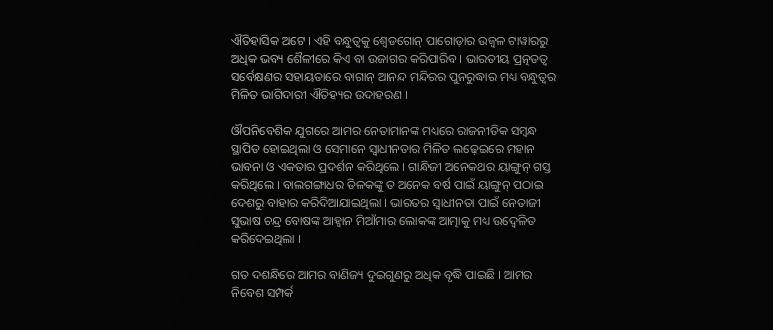ଐତିହାସିକ ଅଟେ । ଏହି ବନ୍ଧୁତ୍ୱକୁ ଶ୍ୱେଡଗୋନ୍ ପାଗୋଡ଼ାର ଉଜ୍ୱଳ ଟାୱାରରୁ ଅଧିକ ଭବ୍ୟ ଶୈଳୀରେ କିଏ ବା ଉଜାଗର କରିପାରିବ । ଭାରତୀୟ ପ୍ରତ୍ନତତ୍ୱ ସର୍ବେକ୍ଷଣର ସହାୟତାରେ ବାଗାନ୍ ଆନନ୍ଦ ମନ୍ଦିରର ପୁନରୁଦ୍ଧାର ମଧ୍ୟ ବନ୍ଧୁତ୍ୱର ମିଳିତ ଭାଗିଦାରୀ ଐତିହ୍ୟର ଉଦାହରଣ ।

ଔପନିବେଶିକ ଯୁଗରେ ଆମର ନେତାମାନଙ୍କ ମଧ୍ୟରେ ରାଜନୀତିକ ସମ୍ବନ୍ଧ ସ୍ଥାପିତ ହୋଇଥିଲା ଓ ସେମାନେ ସ୍ୱାଧୀନତାର ମିଳିତ ଲଢ଼େଇରେ ମହାନ ଭାବନା ଓ ଏକତାର ପ୍ରଦର୍ଶନ କରିଥିଲେ । ଗାନ୍ଧିଜୀ ଅନେକଥର ୟାଙ୍ଗୁନ୍ ଗସ୍ତ କରିଥିଲେ । ବାଲଗଙ୍ଗାଧର ତିଳକଙ୍କୁ ତ ଅନେକ ବର୍ଷ ପାଇଁ ୟାଙ୍ଗୁନ୍ ପଠାଇ ଦେଶରୁ ବାହାର କରିଦିଆଯାଇଥିଲା । ଭାରତର ସ୍ୱାଧୀନତା ପାଇଁ ନେତାଜୀ ସୁଭାଷ ଚନ୍ଦ୍ର ବୋଷଙ୍କ ଆହ୍ୱାନ ମିଆଁମାର ଲୋକଙ୍କ ଆତ୍ମାକୁ ମଧ୍ୟ ଉଦ୍ବେଳିତ କରିଦେଇଥିଲା ।

ଗତ ଦଶନ୍ଧିରେ ଆମର ବାଣିଜ୍ୟ ଦୁଇଗୁଣରୁ ଅଧିକ ବୃଦ୍ଧି ପାଇଛି । ଆମର ନିବେଶ ସମ୍ପର୍କ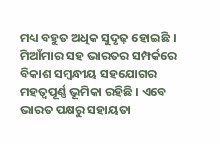ମଧ୍ୟ ବହୁତ ଅଧିକ ସୁଦୃଢ଼ ହୋଇଛି । ମିଆଁମାର ସହ ଭାରତର ସମ୍ପର୍କରେ ବିକାଶ ସମ୍ବନ୍ଧୀୟ ସହଯୋଗର ମହତ୍ୱପୂର୍ଣ୍ଣ ଭୂମିକା ରହିଛି । ଏବେ ଭାରତ ପକ୍ଷରୁ ସହାୟତା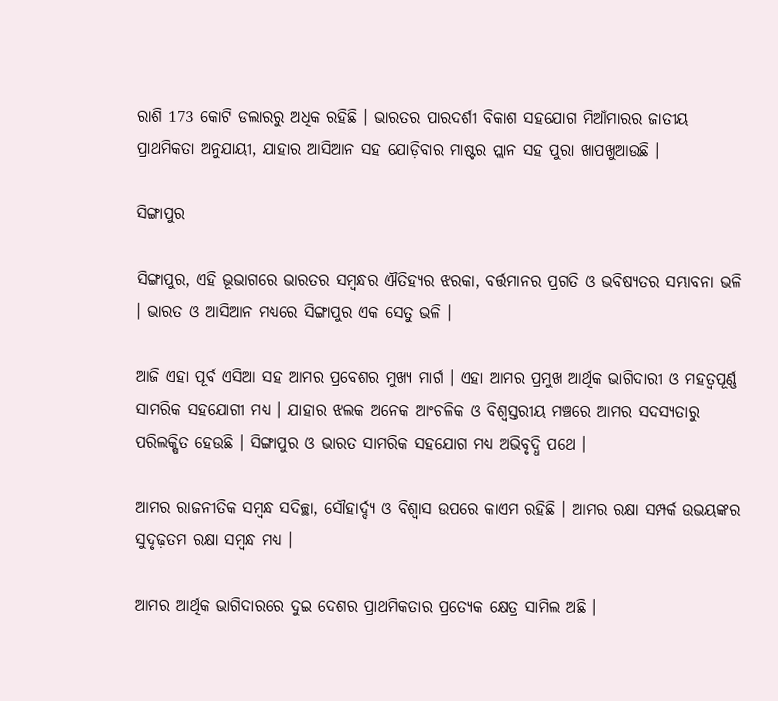ରାଶି 173 କୋଟି ଡଲାରରୁ ଅଧିକ ରହିଛି । ଭାରତର ପାରଦର୍ଶୀ ବିକାଶ ସହଯୋଗ ମିଆଁମାରର ଜାତୀୟ ପ୍ରାଥମିକତା ଅନୁଯାୟୀ, ଯାହାର ଆସିଆନ ସହ ଯୋଡ଼ିବାର ମାଷ୍ଟର ପ୍ଲାନ ସହ ପୁରା ଖାପଖୁଆଉଛି ।

ସିଙ୍ଗାପୁର

ସିଙ୍ଗାପୁର, ଏହି ଭୂଭାଗରେ ଭାରତର ସମ୍ବନ୍ଧର ଐତିହ୍ୟର ଝରକା, ବର୍ତ୍ତମାନର ପ୍ରଗତି ଓ ଭବିଷ୍ୟତର ସମ୍ଭାବନା ଭଳି । ଭାରତ ଓ ଆସିଆନ ମଧ୍ୟରେ ସିଙ୍ଗାପୁର ଏକ ସେତୁ ଭଳି ।

ଆଜି ଏହା ପୂର୍ବ ଏସିଆ ସହ ଆମର ପ୍ରବେଶର ମୁଖ୍ୟ ମାର୍ଗ । ଏହା ଆମର ପ୍ରମୁଖ ଆର୍ଥିକ ଭାଗିଦାରୀ ଓ ମହତ୍ୱପୂର୍ଣ୍ଣ ସାମରିକ ସହଯୋଗୀ ମଧ୍ୟ । ଯାହାର ଝଲକ ଅନେକ ଆଂଚଳିକ ଓ ବିଶ୍ୱସ୍ତରୀୟ ମଞ୍ଚରେ ଆମର ସଦସ୍ୟତାରୁ ପରିଲକ୍ଷିତ ହେଉଛି । ସିଙ୍ଗାପୁର ଓ ଭାରତ ସାମରିକ ସହଯୋଗ ମଧ୍ୟ ଅଭିବୃଦ୍ଧି ପଥେ ।

ଆମର ରାଜନୀତିକ ସମ୍ବନ୍ଧ ସଦିଚ୍ଛା, ସୌହାର୍ଦ୍ଦ୍ୟ ଓ ବିଶ୍ୱାସ ଉପରେ କାଏମ ରହିଛି । ଆମର ରକ୍ଷା ସମ୍ପର୍କ ଉଭୟଙ୍କର ସୁଦୃଢ଼ତମ ରକ୍ଷା ସମ୍ବନ୍ଧ ମଧ୍ୟ ।

ଆମର ଆର୍ଥିକ ଭାଗିଦାରରେ ଦୁଇ ଦେଶର ପ୍ରାଥମିକତାର ପ୍ରତ୍ୟେକ କ୍ଷେତ୍ର ସାମିଲ ଅଛି ।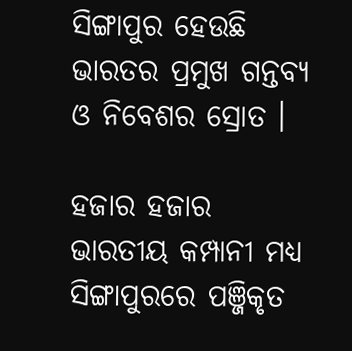ସିଙ୍ଗାପୁର ହେଉଛି ଭାରତର ପ୍ରମୁଖ ଗନ୍ତବ୍ୟ ଓ ନିବେଶର ସ୍ରୋତ ।

ହଜାର ହଜାର ଭାରତୀୟ କମ୍ପାନୀ ମଧ୍ୟ ସିଙ୍ଗାପୁରରେ ପଞ୍ଜିକୃତ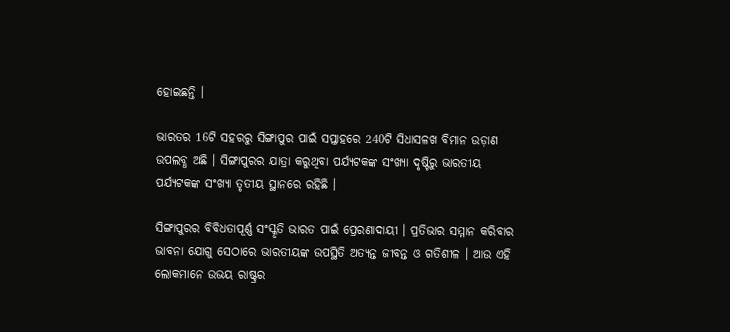ହୋଇଛନ୍ତି ।

ଭାରତର 16ଟି ସହରରୁ ସିଙ୍ଗାପୁର ପାଇଁ ସପ୍ତାହରେ 240ଟି ସିଧାସଳଖ ବିମାନ ଉଡ଼ାଣ ଉପଲବ୍ଧ ଅଛି । ସିଙ୍ଗାପୁରର ଯାତ୍ରା କରୁଥିବା ପର୍ଯ୍ୟଟକଙ୍କ ସଂଖ୍ୟା ଦୃଷ୍ଟିରୁ ଭାରତୀୟ ପର୍ଯ୍ୟଟକଙ୍କ ସଂଖ୍ୟା ତୃତୀୟ ସ୍ଥାନରେ ରହିଛି ।

ସିଙ୍ଗାପୁରର ବିବିଧତାପୂର୍ଣ୍ଣ ସଂସ୍କୃତି ଭାରତ ପାଇଁ ପ୍ରେରଣାଦାୟୀ । ପ୍ରତିଭାର ସମ୍ମାନ କରିବାର ଭାବନା ଯୋଗୁ ସେଠାରେ ଭାରତୀୟଙ୍କ ଉପସ୍ଥିତି ଅତ୍ୟନ୍ତ ଜୀବନ୍ତ ଓ ଗତିଶୀଳ । ଆଉ ଏହି ଲୋକମାନେ ଉଭୟ ରାଷ୍ଟ୍ରର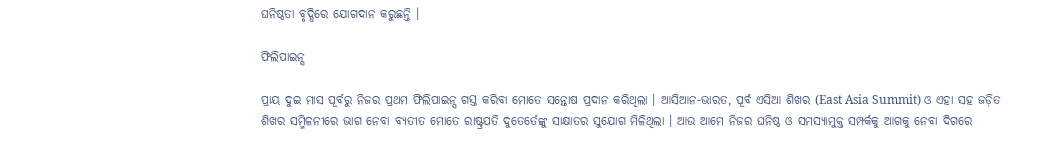ଘନିଷ୍ଠତା ବୃଦ୍ଧିରେ ଯୋଗଦାନ କରୁଛନ୍ତି ।

ଫିଲିପାଇନ୍ସ

ପ୍ରାୟ ଦୁଇ ମାସ ପୂର୍ବରୁ ନିଜର ପ୍ରଥମ ଫିଲିପାଇନ୍ସ ଗସ୍ତ କରିବା ମୋତେ ସନ୍ତୋଷ ପ୍ରଦାନ କରିଥିଲା । ଆସିଆନ-ଭାରତ, ପୂର୍ବ ଏସିଆ ଶିଖର (East Asia Summit) ଓ ଏହା ସହ ଜଡ଼ିତ ଶିଖର ସମ୍ମିଳନୀରେ ଭାଗ ନେବା ବ୍ୟତୀତ ମୋତେ ରାଷ୍ଟ୍ରପତି ଦୁତେର୍ତେଙ୍କୁ ସାକ୍ଷାତର ସୁଯୋଗ ମିଳିଥିଲା । ଆଉ ଆମେ ନିଜର ଘନିଷ୍ଠ ଓ ସମସ୍ୟାମୁକ୍ତ ସମ୍ପର୍କକୁ ଆଗକୁ ନେବା ଦିଗରେ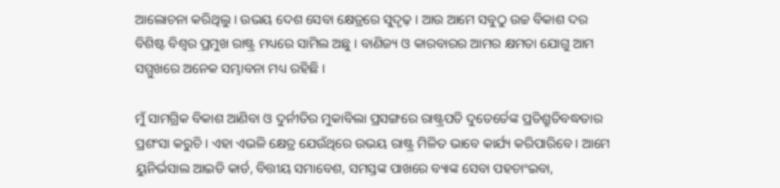ଆଲୋଚନା କରିଥିଲୁ । ଉଭୟ ଦେଶ ସେବା କ୍ଷେତ୍ରରେ ସୁଦୃଢ଼ । ଆଉ ଆମେ ସବୁଠୁ ଉଚ୍ଚ ବିକାଶ ଦର ବିଶିଷ୍ଟ ବିଶ୍ୱର ପ୍ରମୁଖ ରାଷ୍ଟ୍ର ମଧ୍ୟରେ ସାମିଲ ଅଛୁ । ବାଣିଜ୍ୟ ଓ କାରବାରର ଆମର କ୍ଷମତା ଯୋଗୁ ଆମ ସମ୍ମୁଖରେ ଅନେକ ସମ୍ଭାବନା ମଧ୍ୟ ରହିଛି ।

ମୁଁ ସାମଗ୍ରିକ ବିକାଶ ଆଣିବା ଓ ଦୁର୍ନୀତିର ମୁକାବିଲା ପ୍ରସଙ୍ଗରେ ରାଷ୍ଟ୍ରପତି ଦୁତେର୍ତେଙ୍କ ପ୍ରତିଶ୍ରୁତିବଦ୍ଧତାର ପ୍ରଶଂସା କରୁଚି । ଏହା ଏଭଳି କ୍ଷେତ୍ର ଯେଉଁଥିରେ ଉଭୟ ରାଷ୍ଟ୍ର ମିଳିତ ଭାବେ କାର୍ଯ୍ୟ କରିପାରିବେ । ଆମେ ୟୁନିର୍ଭସାଲ ଆଇଡି କାର୍ଡ, ବିତ୍ତୀୟ ସମାବେଶ, ସମସ୍ତଙ୍କ ପାଖରେ ବ୍ୟାଙ୍କ ସେବା ପହଚାଂଇବା,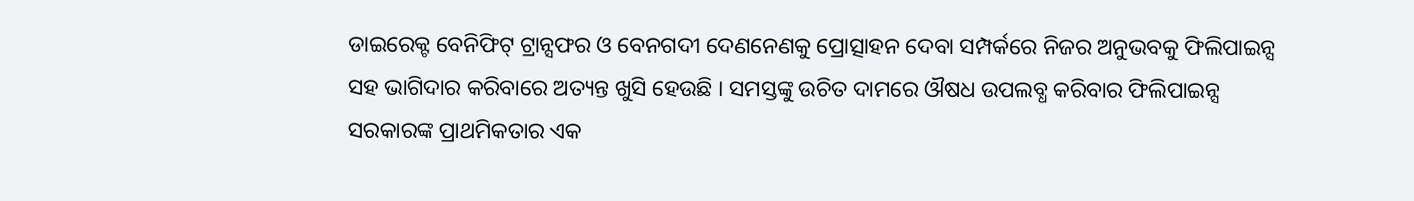ଡାଇରେକ୍ଟ ବେନିଫିଟ୍ ଟ୍ରାନ୍ସଫର ଓ ବେନଗଦୀ ଦେଣନେଣକୁ ପ୍ରୋତ୍ସାହନ ଦେବା ସମ୍ପର୍କରେ ନିଜର ଅନୁଭବକୁ ଫିଲିପାଇନ୍ସ ସହ ଭାଗିଦାର କରିବାରେ ଅତ୍ୟନ୍ତ ଖୁସି ହେଉଛି । ସମସ୍ତଙ୍କୁ ଉଚିତ ଦାମରେ ଔଷଧ ଉପଲବ୍ଧ କରିବାର ଫିଲିପାଇନ୍ସ ସରକାରଙ୍କ ପ୍ରାଥମିକତାର ଏକ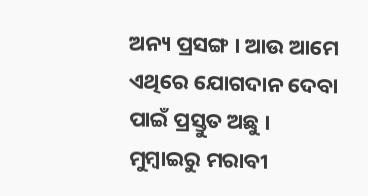ଅନ୍ୟ ପ୍ରସଙ୍ଗ । ଆଉ ଆମେ ଏଥିରେ ଯୋଗଦାନ ଦେବା ପାଇଁ ପ୍ରସ୍ତୁତ ଅଛୁ । ମୁମ୍ବାଇରୁ ମରାବୀ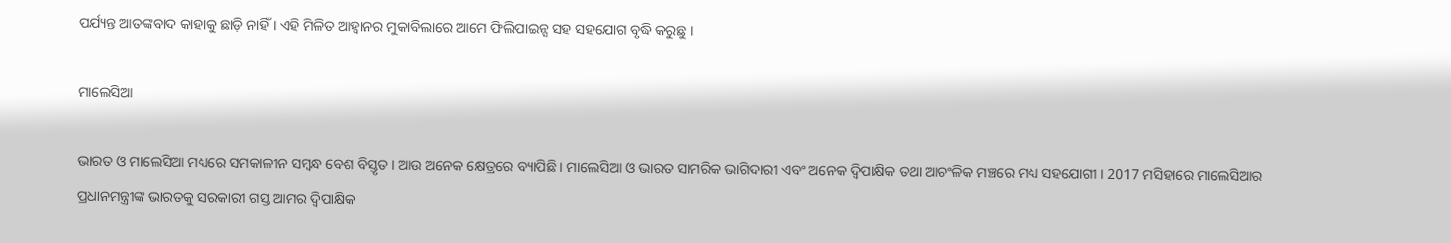ପର୍ଯ୍ୟନ୍ତ ଆତଙ୍କବାଦ କାହାକୁ ଛାଡ଼ି ନାହିଁ । ଏହି ମିଳିତ ଆହ୍ୱାନର ମୁକାବିଲାରେ ଆମେ ଫିଲିପାଇନ୍ସ ସହ ସହଯୋଗ ବୃଦ୍ଧି କରୁଛୁ ।

ମାଲେସିଆ

ଭାରତ ଓ ମାଲେସିଆ ମଧ୍ୟରେ ସମକାଳୀନ ସମ୍ବନ୍ଧ ବେଶ ବିସ୍ତୃତ । ଆଉ ଅନେକ କ୍ଷେତ୍ରରେ ବ୍ୟାପିଛି । ମାଲେସିଆ ଓ ଭାରତ ସାମରିକ ଭାଗିଦାରୀ ଏବଂ ଅନେକ ଦ୍ୱିପାକ୍ଷିକ ତଥା ଆଚଂଳିକ ମଞ୍ଚରେ ମଧ୍ୟ ସହଯୋଗୀ । 2017 ମସିହାରେ ମାଲେସିଆର ପ୍ରଧାନମନ୍ତ୍ରୀଙ୍କ ଭାରତକୁ ସରକାରୀ ଗସ୍ତ ଆମର ଦ୍ୱିପାକ୍ଷିକ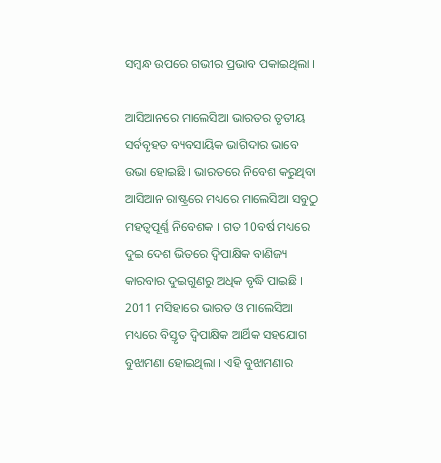ସମ୍ବନ୍ଧ ଉପରେ ଗଭୀର ପ୍ରଭାବ ପକାଇଥିଲା ।

ଆସିଆନରେ ମାଲେସିଆ ଭାରତର ତୃତୀୟ ସର୍ବବୃହତ ବ୍ୟବସାୟିକ ଭାଗିଦାର ଭାବେ ଉଭା ହୋଇଛି । ଭାରତରେ ନିବେଶ କରୁଥିବା ଆସିଆନ ରାଷ୍ଟ୍ରରେ ମଧ୍ୟରେ ମାଲେସିଆ ସବୁଠୁ ମହତ୍ୱପୂର୍ଣ୍ଣ ନିବେଶକ । ଗତ 10ବର୍ଷ ମଧ୍ୟରେ ଦୁଇ ଦେଶ ଭିତରେ ଦ୍ୱିପାକ୍ଷିକ ବାଣିଜ୍ୟ କାରବାର ଦୁଇଗୁଣରୁ ଅଧିକ ବୃଦ୍ଧି ପାଇଛି । 2011 ମସିହାରେ ଭାରତ ଓ ମାଲେସିଆ ମଧ୍ୟରେ ବିସ୍ତୃତ ଦ୍ୱିପାକ୍ଷିକ ଆର୍ଥିକ ସହଯୋଗ ବୁଝାମଣା ହୋଇଥିଲା । ଏହି ବୁଝାମଣାର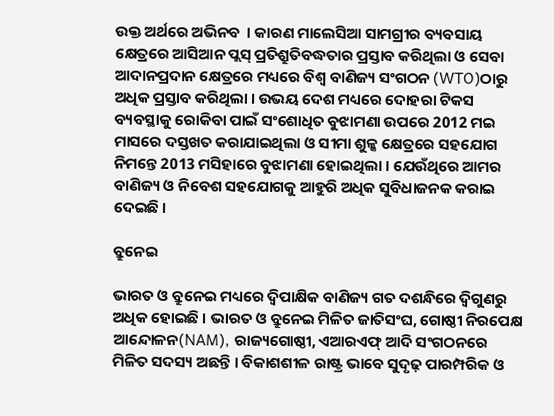ଉକ୍ତ ଅର୍ଥରେ ଅଭିନବ  । କାରଣ ମାଲେସିଆ ସାମଗ୍ରୀର ବ୍ୟବସାୟ କ୍ଷେତ୍ରରେ ଆସିଆନ ପ୍ଲସ୍ ପ୍ରତିଶ୍ରୁତିବଦ୍ଧତାର ପ୍ରସ୍ତାବ କରିଥିଲା ଓ ସେବା ଆଦାନପ୍ରଦାନ କ୍ଷେତ୍ରରେ ମଧ୍ୟରେ ବିଶ୍ଵ ବାଣିଜ୍ୟ ସଂଗଠନ (WTO)ଠାରୁ ଅଧିକ ପ୍ରସ୍ତାବ କରିଥିଲା । ଉଭୟ ଦେଶ ମଧ୍ୟରେ ଦୋହରା ଟିକସ ବ୍ୟବସ୍ଥାକୁ ରୋକିବା ପାଇଁ ସଂଶୋଧିତ ବୁଝାମଣା ଉପରେ 2012 ମଇ ମାସରେ ଦସ୍ତଖତ କରାଯାଇଥିଲା ଓ ସୀମା ଶୁଳ୍କ କ୍ଷେତ୍ରରେ ସହଯୋଗ ନିମନ୍ତେ 2013 ମସିହାରେ ବୁଝାମଣା ହୋଇଥିଲା । ଯେଉଁଥିରେ ଆମର ବାଣିଜ୍ୟ ଓ ନିବେଶ ସହଯୋଗକୁ ଆହୁରି ଅଧିକ ସୁବିଧାଜନକ କରାଇ ଦେଇଛି ।

ବ୍ରୁନେଇ

ଭାରତ ଓ ବ୍ରୁନେଇ ମଧ୍ୟରେ ଦ୍ୱିପାକ୍ଷିକ ବାଣିଜ୍ୟ ଗତ ଦଶନ୍ଧିରେ ଦ୍ୱିଗୁଣରୁ ଅଧିକ ହୋଇଛି । ଭାରତ ଓ ବ୍ରୁନେଇ ମିଳିତ ଜାତିସଂଘ, ଗୋଷ୍ଠୀ ନିରପେକ୍ଷ ଆନ୍ଦୋଳନ(NAM), ରାଜ୍ୟଗୋଷ୍ଠୀ, ଏଆରଏଫ୍ ଆଦି ସଂଗଠନରେ ମିଳିତ ସଦସ୍ୟ ଅଛନ୍ତି । ବିକାଶଶୀଳ ରାଷ୍ଟ୍ର ଭାବେ ସୁଦୃଢ଼ ପାରମ୍ପରିକ ଓ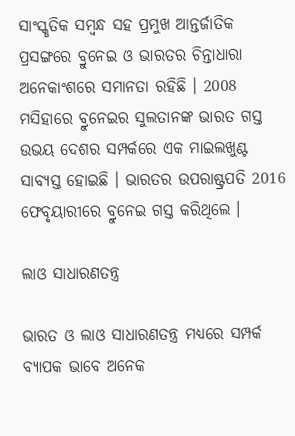ସାଂସ୍କୃତିକ ସମ୍ବନ୍ଧ ସହ ପ୍ରମୁଖ ଆନ୍ତର୍ଜାତିକ ପ୍ରସଙ୍ଗରେ ବ୍ରୁନେଇ ଓ ଭାରତର ଚିନ୍ତାଧାରା ଅନେକାଂଶରେ ସମାନତା ରହିଛି । 2008 ମସିହାରେ ବ୍ରୁନେଇର ସୁଲତାନଙ୍କ ଭାରତ ଗସ୍ତ ଉଭୟ ଦେଶର ସମ୍ପର୍କରେ ଏକ ମାଇଲଖୁଣ୍ଟ ସାବ୍ୟସ୍ତ ହୋଇଛି । ଭାରତର ଉପରାଷ୍ଟ୍ରପତି 2016 ଫେବୃୟାରୀରେ ବ୍ରୁନେଇ ଗସ୍ତ କରିଥିଲେ ।

ଲାଓ ସାଧାରଣତନ୍ତ୍ର

ଭାରତ ଓ ଲାଓ ସାଧାରଣତନ୍ତ୍ର ମଧ୍ୟରେ ସମ୍ପର୍କ ବ୍ୟାପକ ଭାବେ ଅନେକ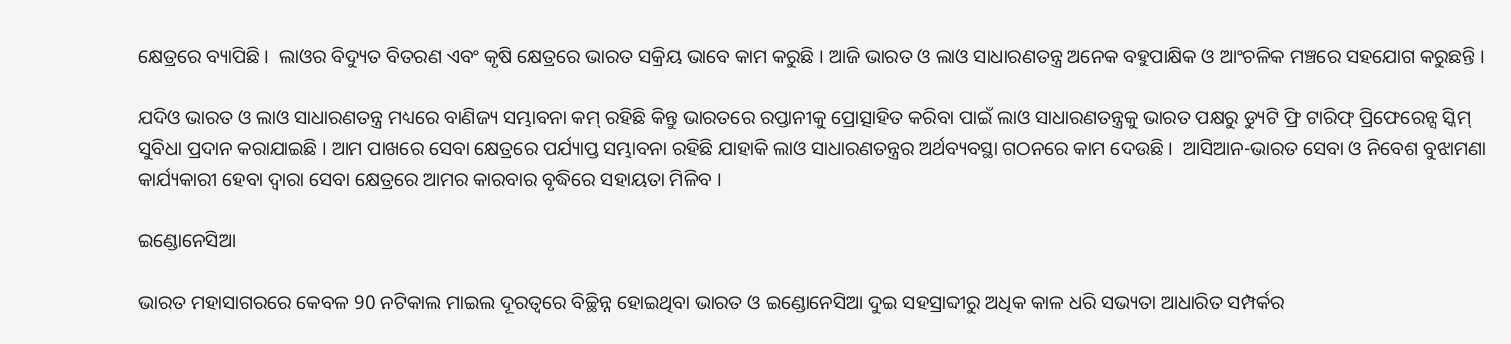କ୍ଷେତ୍ରରେ ବ୍ୟାପିଛି ।  ଲାଓର ବିଦ୍ୟୁତ ବିତରଣ ଏବଂ କୃଷି କ୍ଷେତ୍ରରେ ଭାରତ ସକ୍ରିୟ ଭାବେ କାମ କରୁଛି । ଆଜି ଭାରତ ଓ ଲାଓ ସାଧାରଣତନ୍ତ୍ର ଅନେକ ବହୁପାକ୍ଷିକ ଓ ଆଂଚଳିକ ମଞ୍ଚରେ ସହଯୋଗ କରୁଛନ୍ତି ।

ଯଦିଓ ଭାରତ ଓ ଲାଓ ସାଧାରଣତନ୍ତ୍ର ମଧ୍ୟରେ ବାଣିଜ୍ୟ ସମ୍ଭାବନା କମ୍ ରହିଛି କିନ୍ତୁ ଭାରତରେ ରପ୍ତାନୀକୁ ପ୍ରୋତ୍ସାହିତ କରିବା ପାଇଁ ଲାଓ ସାଧାରଣତନ୍ତ୍ରକୁ ଭାରତ ପକ୍ଷରୁ ଡ୍ୟୁଟି ଫ୍ରି ଟାରିଫ୍ ପ୍ରିଫେରେନ୍ସ ସ୍କିମ୍ ସୁବିଧା ପ୍ରଦାନ କରାଯାଇଛି । ଆମ ପାଖରେ ସେବା କ୍ଷେତ୍ରରେ ପର୍ଯ୍ୟାପ୍ତ ସମ୍ଭାବନା ରହିଛି ଯାହାକି ଲାଓ ସାଧାରଣତନ୍ତ୍ରର ଅର୍ଥବ୍ୟବସ୍ଥା ଗଠନରେ କାମ ଦେଉଛି ।  ଆସିଆନ-ଭାରତ ସେବା ଓ ନିବେଶ ବୁଝାମଣା କାର୍ଯ୍ୟକାରୀ ହେବା ଦ୍ୱାରା ସେବା କ୍ଷେତ୍ରରେ ଆମର କାରବାର ବୃଦ୍ଧିରେ ସହାୟତା ମିଳିବ ।

ଇଣ୍ଡୋନେସିଆ

ଭାରତ ମହାସାଗରରେ କେବଳ 90 ନଟିକାଲ ମାଇଲ ଦୂରତ୍ୱରେ ବିଚ୍ଛିନ୍ନ ହୋଇଥିବା ଭାରତ ଓ ଇଣ୍ଡୋନେସିଆ ଦୁଇ ସହସ୍ରାବ୍ଦୀରୁ ଅଧିକ କାଳ ଧରି ସଭ୍ୟତା ଆଧାରିତ ସମ୍ପର୍କର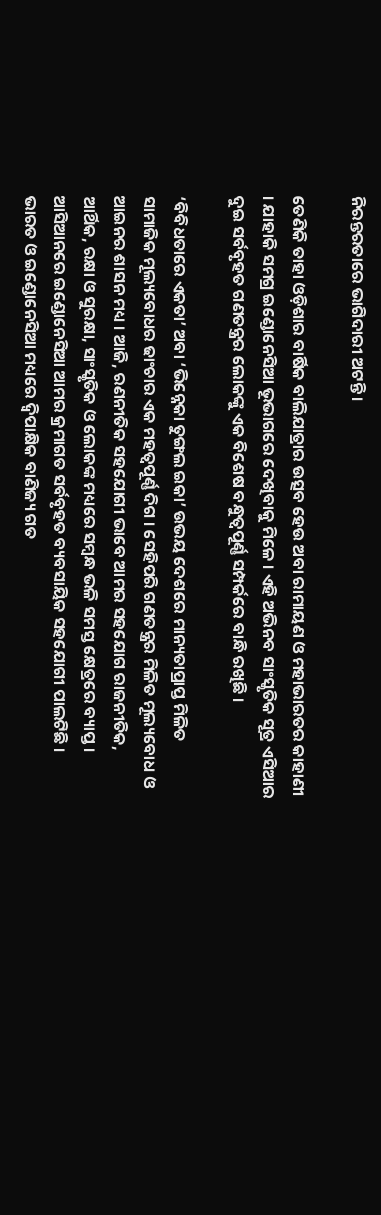ନିରନ୍ତରତାରେ ଭାଗିଦାରୀ ଅଟନ୍ତି ।

ତେଣିକି ତାହା ଓଡ଼ିଶାର ବାର୍ଷିକ ବାଲିଯାତ୍ରାର ଉତ୍ସବ ହେଉ ଅବା ରାମାୟଣ ଓ ମହାଭାରତର କାହାଣୀ । ଯାହାକି ସମଗ୍ର ଇଣ୍ଡୋନେସିଆ ଭୂଭାଗରେ ଦେଖିବାକୁ ମିଳେ । ଏହି ଅଭିନବ ସାଂସ୍କୃତିକ ସୂତ୍ର ଏସିଆର ଦୁଇ ସର୍ବବୃହତ ଗଣତନ୍ତ୍ରର ଲୋକଙ୍କୁ ଏକ ବିଶେଷ ବନ୍ଧୁତ୍ୱପୂର୍ଣ୍ଣ ସମ୍ପର୍କରେ ବାନ୍ଧି ରଖିଛି ।

‘ବିବିଧତାରେ ଏକତା’ ଅବା ‘ଭିନ୍ନେକା ତୁଙ୍ଗଲ ଇକା’ ଉଭୟ ଦେଶରେ ମାନ୍ୟତାପ୍ରାପ୍ତ ମିଳିତ ସାମାଜିକ ମୂଲ୍ୟବୋଧର ଢାଂଚାର ଏକ ମହତ୍ୱପୂର୍ଣ୍ଣ ଦିଗ । ସେହିପରି ଗଣତନ୍ତ୍ରର ମିଳିତ ମୂଲ୍ୟବୋଧ ଓ ଆଇନର ଶାସନ ମଧ୍ୟ । ଆଜି, ରଣନୀତିକ ସହଯୋଗୀ ଭାବେ ଆମର ସହଯୋଗ ରାଜନୀତିକ, ଆର୍ଥିକ, ରକ୍ଷା ଓ ସୁରକ୍ଷା, ସାଂସ୍କୃତିକ ଓ ଲୋକଙ୍କ ମଧ୍ୟରେ ସମ୍ବନ୍ଧ ଭଳି ସମସ୍ତ କ୍ଷେତ୍ରରେ ବ୍ୟାପ୍ତ । ଆସିଆନରେ ଇଣ୍ଡୋନେସିଆ ଆମର କ୍ରମାଗତ ସର୍ବବୃହତ ବ୍ୟବସାୟିକ ସହଯୋଗୀ ପାଲଟିଛି । ଭାରତ ଓ ଇଣ୍ଡୋନେସିଆ ମଧ୍ୟରେ ଦ୍ୱିପାକ୍ଷିକ ବାଣିଜ୍ୟ ଗତ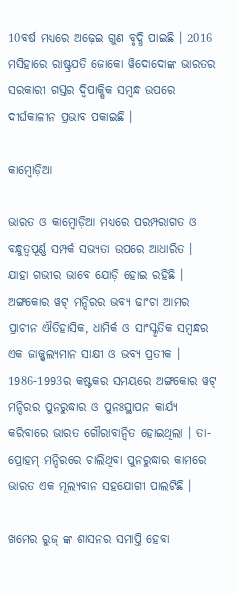10ବର୍ଷ ମଧ୍ୟରେ ଅଢ଼େଇ ଗୁଣ ବୃଦ୍ଧି ପାଇଛି । 2016 ମସିହାରେ ରାଷ୍ଟ୍ରପତି ଜୋକୋ ୱିଦୋଦୋଙ୍କ ଭାରତର ସରକାରୀ ଗସ୍ତର ଦ୍ୱିପାକ୍ଷିକ ସମ୍ବନ୍ଧ ଉପରେ ଦୀର୍ଘକାଳୀନ ପ୍ରଭାବ ପକାଇଛି ।

କାମ୍ବୋଡ଼ିଆ

ଭାରତ ଓ କାମ୍ବୋଡ଼ିଆ ମଧ୍ୟରେ ପରମ୍ପରାଗତ ଓ ବନ୍ଧୁତ୍ୱପୂର୍ଣ୍ଣ ସମ୍ପର୍କ ସଭ୍ୟତା ଉପରେ ଆଧାରିତ । ଯାହା ଗଭୀର ଭାବେ ଯୋଡ଼ି ହୋଇ ରହିଛି । ଅଙ୍ଗକୋର ୱଟ୍ ମନ୍ଦିରର ଭବ୍ୟ ଢାଂଚା ଆମର ପ୍ରାଚୀନ ଐତିହାସିକ, ଧାମିର୍କ ଓ ସାଂସ୍କୃତିକ ସମ୍ବନ୍ଧର ଏକ ଜାଜ୍ଜ୍ୱଲ୍ୟମାନ ସାକ୍ଷୀ ଓ ଭବ୍ୟ ପ୍ରତୀକ । 1986-1993ର କଷ୍ଟକର ସମୟରେ ଅଙ୍ଗକୋର ୱଟ୍ ମନ୍ଦିରର ପୁନରୁଦ୍ଧାର ଓ ପୁନଃସ୍ଥାପନ କାର୍ଯ୍ୟ କରିବାରେ ଭାରତ ଗୌରାବାନ୍ୱିତ ହୋଇଥିଲା । ତା-ପ୍ରୋହମ୍ ମନ୍ଦିରରେ ଚାଲିଥିବା ପୁନରୁଦ୍ଧାର କାମରେ ଭାରତ ଏକ ମୂଲ୍ୟବାନ ସହଯୋଗୀ ପାଲଟିଛି ।

ଖମେର ରୁଜ୍ ଙ୍କ ଶାସନର ସମାପ୍ତି ହେବା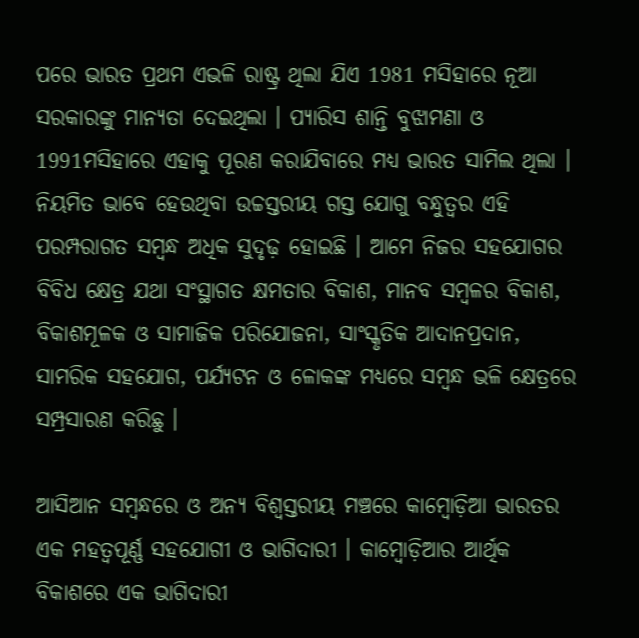ପରେ ଭାରତ ପ୍ରଥମ ଏଭଳି ରାଷ୍ଟ୍ର ଥିଲା ଯିଏ 1981 ମସିହାରେ ନୂଆ ସରକାରଙ୍କୁ ମାନ୍ୟତା ଦେଇଥିଲା । ପ୍ୟାରିସ ଶାନ୍ତି ବୁଝାମଣା ଓ 1991ମସିହାରେ ଏହାକୁ ପୂରଣ କରାଯିବାରେ ମଧ୍ୟ ଭାରତ ସାମିଲ ଥିଲା । ନିୟମିତ ଭାବେ ହେଉଥିବା ଉଚ୍ଚସ୍ତରୀୟ ଗସ୍ତ ଯୋଗୁ ବନ୍ଧୁତ୍ୱର ଏହି ପରମ୍ପରାଗତ ସମ୍ବନ୍ଧ ଅଧିକ ସୁଦୃଢ଼ ହୋଇଛି । ଆମେ ନିଜର ସହଯୋଗର ବିବିଧ କ୍ଷେତ୍ର ଯଥା ସଂସ୍ଥାଗତ କ୍ଷମତାର ବିକାଶ, ମାନବ ସମ୍ବଳର ବିକାଶ, ବିକାଶମୂଳକ ଓ ସାମାଜିକ ପରିଯୋଜନା, ସାଂସ୍କୃତିକ ଆଦାନପ୍ରଦାନ, ସାମରିକ ସହଯୋଗ, ପର୍ଯ୍ୟଟନ ଓ ଳୋକଙ୍କ ମଧ୍ୟରେ ସମ୍ବନ୍ଧ ଭଳି କ୍ଷେତ୍ରରେ ସମ୍ପ୍ରସାରଣ କରିଛୁ ।

ଆସିଆନ ସମ୍ବନ୍ଧରେ ଓ ଅନ୍ୟ ବିଶ୍ୱସ୍ତରୀୟ ମଞ୍ଚରେ କାମ୍ବୋଡ଼ିଆ ଭାରତର ଏକ ମହତ୍ୱପୂର୍ଣ୍ଣ ସହଯୋଗୀ ଓ ଭାଗିଦାରୀ । କାମ୍ବୋଡ଼ିଆର ଆର୍ଥିକ ବିକାଶରେ ଏକ ଭାଗିଦାରୀ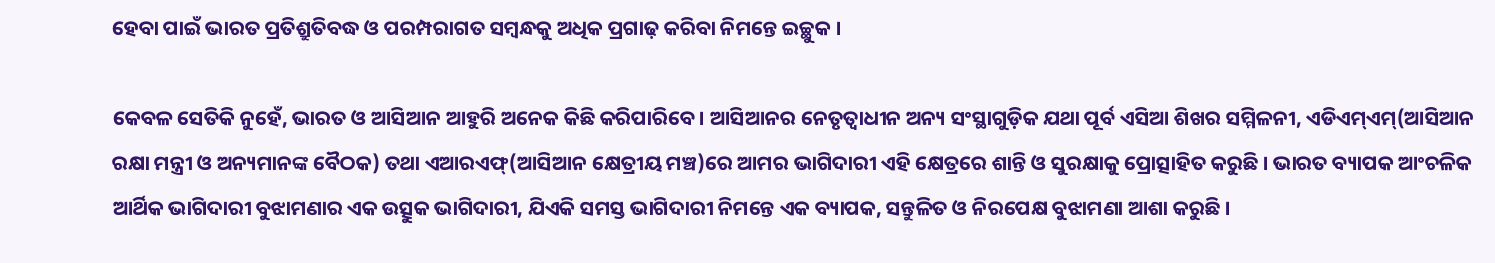ହେବା ପାଇଁ ଭାରତ ପ୍ରତିଶ୍ରୁତିବଦ୍ଧ ଓ ପରମ୍ପରାଗତ ସମ୍ବନ୍ଧକୁ ଅଧିକ ପ୍ରଗାଢ଼ କରିବା ନିମନ୍ତେ ଇଚ୍ଛୁକ ।

କେବଳ ସେତିକି ନୁହେଁ, ଭାରତ ଓ ଆସିଆନ ଆହୁରି ଅନେକ କିଛି କରିପାରିବେ । ଆସିଆନର ନେତୃତ୍ୱାଧୀନ ଅନ୍ୟ ସଂସ୍ଥାଗୁଡ଼ିକ ଯଥା ପୂର୍ବ ଏସିଆ ଶିଖର ସମ୍ମିଳନୀ, ଏଡିଏମ୍ଏମ୍(ଆସିଆନ ରକ୍ଷା ମନ୍ତ୍ରୀ ଓ ଅନ୍ୟମାନଙ୍କ ବୈଠକ) ତଥା ଏଆରଏଫ୍(ଆସିଆନ କ୍ଷେତ୍ରୀୟ ମଞ୍ଚ)ରେ ଆମର ଭାଗିଦାରୀ ଏହି କ୍ଷେତ୍ରରେ ଶାନ୍ତି ଓ ସୁରକ୍ଷାକୁ ପ୍ରୋତ୍ସାହିତ କରୁଛି । ଭାରତ ବ୍ୟାପକ ଆଂଚଳିକ ଆର୍ଥିକ ଭାଗିଦାରୀ ବୁଝାମଣାର ଏକ ଉତ୍ସୁକ ଭାଗିଦାରୀ, ଯିଏକି ସମସ୍ତ ଭାଗିଦାରୀ ନିମନ୍ତେ ଏକ ବ୍ୟାପକ, ସନ୍ତୁଳିତ ଓ ନିରପେକ୍ଷ ବୁଝାମଣା ଆଶା କରୁଛି ।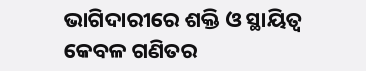ଭାଗିଦାରୀରେ ଶକ୍ତି ଓ ସ୍ଥାୟିତ୍ୱ କେବଳ ଗଣିତର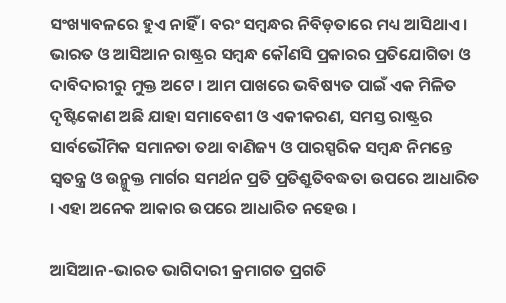ସଂଖ୍ୟାବଳରେ ହୁଏ ନାହିଁ । ବରଂ ସମ୍ବନ୍ଧର ନିବିଡ଼ତାରେ ମଧ୍ୟ ଆସିଥାଏ । ଭାରତ ଓ ଆସିଆନ ରାଷ୍ଟ୍ରର ସମ୍ବନ୍ଧ କୌଣସି ପ୍ରକାରର ପ୍ରତିଯୋଗିତା ଓ ଦାବିଦାରୀରୁ ମୁକ୍ତ ଅଟେ । ଆମ ପାଖରେ ଭବିଷ୍ୟତ ପାଇଁ ଏକ ମିଳିତ ଦୃଷ୍ଟିକୋଣ ଅଛି ଯାହା ସମାବେଶୀ ଓ ଏକୀକରଣ, ସମସ୍ତ ରାଷ୍ଟ୍ରର ସାର୍ବଭୌମିକ ସମାନତା ତଥା ବାଣିଜ୍ୟ ଓ ପାରସ୍ପରିକ ସମ୍ବନ୍ଧ ନିମନ୍ତେ ସ୍ୱତନ୍ତ୍ର ଓ ଉନ୍ମୁକ୍ତ ମାର୍ଗର ସମର୍ଥନ ପ୍ରତି ପ୍ରତିଶ୍ରୁତିବଦ୍ଧତା ଉପରେ ଆଧାରିତ । ଏହା ଅନେକ ଆକାର ଉପରେ ଆଧାରିତ ନହେଉ ।

ଆସିଆନ-ଭାରତ ଭାଗିଦାରୀ କ୍ରମାଗତ ପ୍ରଗତି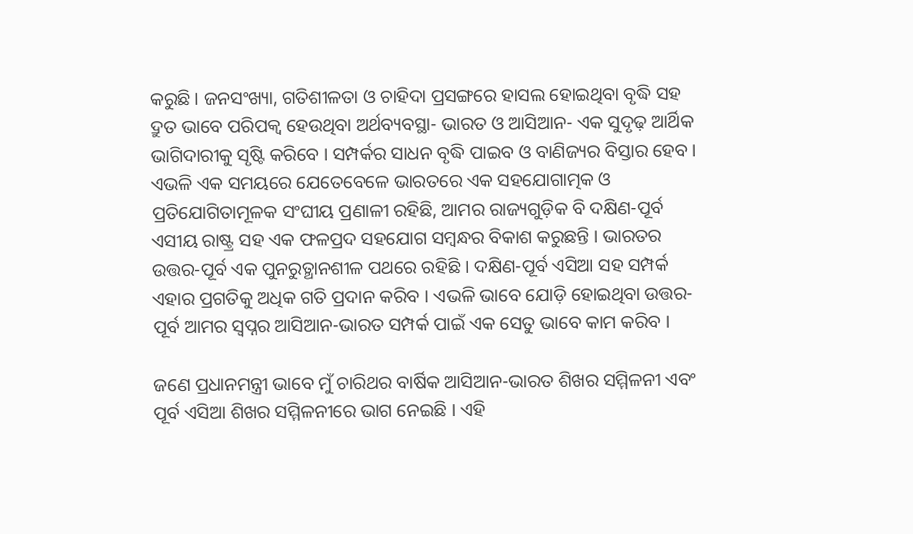କରୁଛି । ଜନସଂଖ୍ୟା, ଗତିଶୀଳତା ଓ ଚାହିଦା ପ୍ରସଙ୍ଗରେ ହାସଲ ହୋଇଥିବା ବୃଦ୍ଧି ସହ ଦ୍ରୁତ ଭାବେ ପରିପକ୍ୱ ହେଉଥିବା ଅର୍ଥବ୍ୟବସ୍ଥା- ଭାରତ ଓ ଆସିଆନ- ଏକ ସୁଦୃଢ଼ ଆର୍ଥିକ ଭାଗିଦାରୀକୁ ସୃଷ୍ଟି କରିବେ । ସମ୍ପର୍କର ସାଧନ ବୃଦ୍ଧି ପାଇବ ଓ ବାଣିଜ୍ୟର ବିସ୍ତାର ହେବ । ଏଭଳି ଏକ ସମୟରେ ଯେତେବେଳେ ଭାରତରେ ଏକ ସହଯୋଗାତ୍ମକ ଓ ପ୍ରତିଯୋଗିତାମୂଳକ ସଂଘୀୟ ପ୍ରଣାଳୀ ରହିଛି, ଆମର ରାଜ୍ୟଗୁଡ଼ିକ ବି ଦକ୍ଷିଣ-ପୂର୍ବ ଏସୀୟ ରାଷ୍ଟ୍ର ସହ ଏକ ଫଳପ୍ରଦ ସହଯୋଗ ସମ୍ବନ୍ଧର ବିକାଶ କରୁଛନ୍ତି । ଭାରତର ଉତ୍ତର-ପୂର୍ବ ଏକ ପୁନରୁତ୍ଥାନଶୀଳ ପଥରେ ରହିଛି । ଦକ୍ଷିଣ-ପୂର୍ବ ଏସିଆ ସହ ସମ୍ପର୍କ ଏହାର ପ୍ରଗତିକୁ ଅଧିକ ଗତି ପ୍ରଦାନ କରିବ । ଏଭଳି ଭାବେ ଯୋଡ଼ି ହୋଇଥିବା ଉତ୍ତର-ପୂର୍ବ ଆମର ସ୍ୱପ୍ନର ଆସିଆନ-ଭାରତ ସମ୍ପର୍କ ପାଇଁ ଏକ ସେତୁ ଭାବେ କାମ କରିବ ।

ଜଣେ ପ୍ରଧାନମନ୍ତ୍ରୀ ଭାବେ ମୁଁ ଚାରିଥର ବାର୍ଷିକ ଆସିଆନ-ଭାରତ ଶିଖର ସମ୍ମିଳନୀ ଏବଂ ପୂର୍ବ ଏସିଆ ଶିଖର ସମ୍ମିଳନୀରେ ଭାଗ ନେଇଛି । ଏହି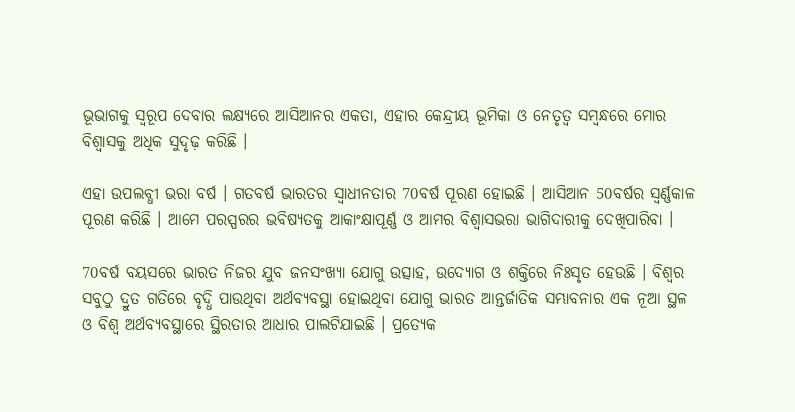ଭୂଭାଗକୁ ସ୍ୱରୂପ ଦେବାର ଲକ୍ଷ୍ୟରେ ଆସିଆନର ଏକତା, ଏହାର କେନ୍ଦ୍ରୀୟ ଭୂମିକା ଓ ନେତୃତ୍ୱ ସମ୍ବନ୍ଧରେ ମୋର ବିଶ୍ୱାସକୁ ଅଧିକ ସୁଦୃଢ଼ କରିଛି ।

ଏହା ଉପଲବ୍ଧୀ ଭରା ବର୍ଷ । ଗତବର୍ଷ ଭାରତର ସ୍ୱାଧୀନତାର 70ବର୍ଷ ପୂରଣ ହୋଇଛି । ଆସିଆନ 50ବର୍ଷର ସ୍ୱର୍ଣ୍ଣକାଳ ପୂରଣ କରିଛି । ଆମେ ପରସ୍ପରର ଭବିଷ୍ୟତକୁ ଆକାଂକ୍ଷାପୂର୍ଣ୍ଣ ଓ ଆମର ବିଶ୍ୱାସଭରା ଭାଗିଦାରୀକୁ ଦେଖିପାରିବା ।

70ବର୍ଷ ବୟସରେ ଭାରତ ନିଜର ଯୁବ ଜନସଂଖ୍ୟା ଯୋଗୁ ଉତ୍ସାହ, ଉଦ୍ୟୋଗ ଓ ଶକ୍ତିରେ ନିଃସୃତ ହେଉଛି । ବିଶ୍ୱର ସବୁଠୁ ଦ୍ରୁତ ଗତିରେ ବୃଦ୍ଧି ପାଉଥିବା ଅର୍ଥବ୍ୟବସ୍ଥା ହୋଇଥିବା ଯୋଗୁ ଭାରତ ଆନ୍ତର୍ଜାତିକ ସମ୍ଭାବନାର ଏକ ନୂଆ ସ୍ଥଳ ଓ ବିଶ୍ୱ ଅର୍ଥବ୍ୟବସ୍ଥାରେ ସ୍ଥିରତାର ଆଧାର ପାଲଟିଯାଇଛି । ପ୍ରତ୍ୟେକ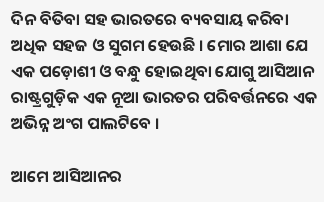ଦିନ ବିତିବା ସହ ଭାରତରେ ବ୍ୟବସାୟ କରିବା ଅଧିକ ସହଜ ଓ ସୁଗମ ହେଉଛି । ମୋର ଆଶା ଯେ ଏକ ପଡ଼ୋଶୀ ଓ ବନ୍ଧୁ ହୋଇଥିବା ଯୋଗୁ ଆସିଆନ ରାଷ୍ଟ୍ରଗୁଡ଼ିକ ଏକ ନୂଆ ଭାରତର ପରିବର୍ତ୍ତନରେ ଏକ ଅଭିନ୍ନ ଅଂଗ ପାଲଟିବେ ।

ଆମେ ଆସିଆନର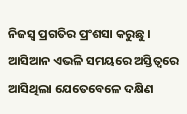ନିଜସ୍ୱ ପ୍ରଗତିର ପ୍ରଂଶସା କରୁଛୁ । ଆସିଆନ ଏଭଳି ସମୟରେ ଅସ୍ତିତ୍ୱରେ ଆସିଥିଲା ଯେତେବେଳେ ଦକ୍ଷିଣ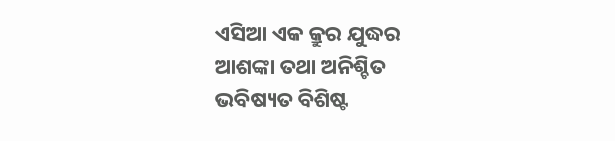ଏସିଆ ଏକ କ୍ରୁର ଯୁଦ୍ଧର ଆଶଙ୍କା ତଥା ଅନିଶ୍ଚିତ ଭବିଷ୍ୟତ ବିଶିଷ୍ଟ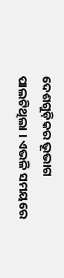ଦେଶଗୁଡ଼ିକର ଭୂଭାଗ ପାଲଟିଥିଲା । ଏଭଳି ସମୟରେ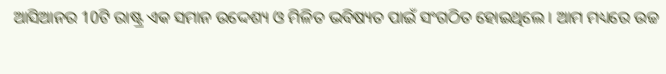ଆସିଆନର 10ଟି ରାଷ୍ଟ୍ର ଏକ ସମାନ ଉଦ୍ଦେଶ୍ୟ ଓ ମିଳିତ ଭବିଷ୍ୟତ ପାଇଁ ସଂଗଠିତ ହୋଇଥିଲେ । ଆମ ମଧ୍ୟରେ ଉଚ୍ଚ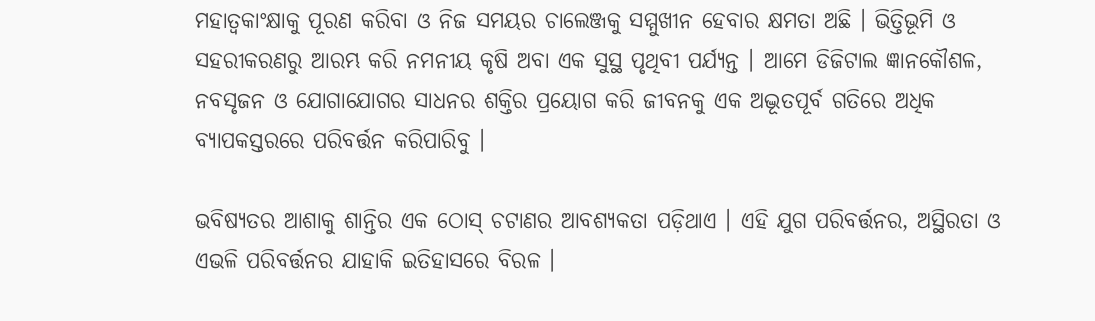ମହାତ୍ୱକାଂକ୍ଷାକୁ ପୂରଣ କରିବା ଓ ନିଜ ସମୟର ଚାଲେଞ୍ଜକୁ ସମ୍ମୁଖୀନ ହେବାର କ୍ଷମତା ଅଛି । ଭିତ୍ତିଭୂମି ଓ ସହରୀକରଣରୁ ଆରମ୍ଭ କରି ନମନୀୟ କୃଷି ଅବା ଏକ ସୁସ୍ଥ ପୃଥିବୀ ପର୍ଯ୍ୟନ୍ତ । ଆମେ ଡିଜିଟାଲ ଜ୍ଞାନକୌଶଳ, ନବସୃଜନ ଓ ଯୋଗାଯୋଗର ସାଧନର ଶକ୍ତିର ପ୍ରୟୋଗ କରି ଜୀବନକୁ ଏକ ଅଦ୍ଭୂତପୂର୍ବ ଗତିରେ ଅଧିକ ବ୍ୟାପକସ୍ତରରେ ପରିବର୍ତ୍ତନ କରିପାରିବୁ ।

ଭବିଷ୍ୟତର ଆଶାକୁ ଶାନ୍ତିର ଏକ ଠୋସ୍ ଚଟାଣର ଆବଶ୍ୟକତା ପଡ଼ିଥାଏ । ଏହି ଯୁଗ ପରିବର୍ତ୍ତନର, ଅସ୍ଥିରତା ଓ ଏଭଳି ପରିବର୍ତ୍ତନର ଯାହାକି ଇତିହାସରେ ବିରଳ ।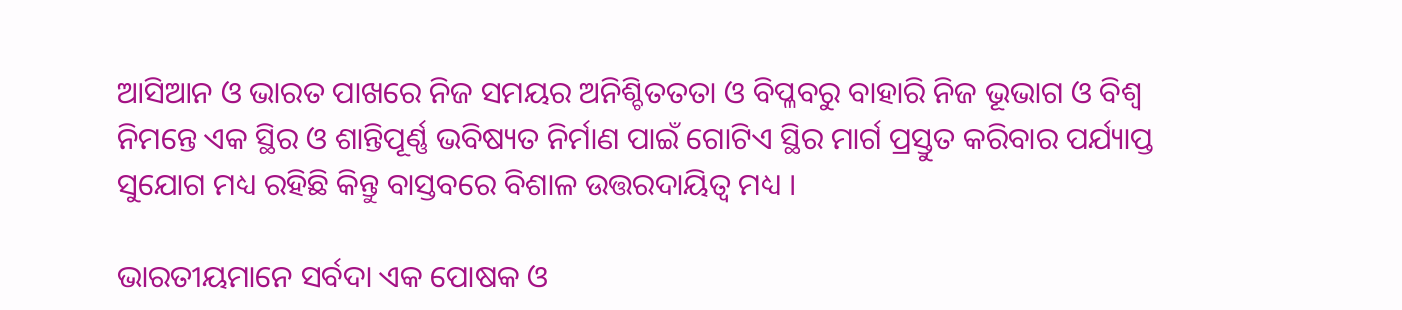ଆସିଆନ ଓ ଭାରତ ପାଖରେ ନିଜ ସମୟର ଅନିଶ୍ଚିତତତା ଓ ବିପ୍ଳବରୁ ବାହାରି ନିଜ ଭୂଭାଗ ଓ ବିଶ୍ୱ ନିମନ୍ତେ ଏକ ସ୍ଥିର ଓ ଶାନ୍ତିପୂର୍ଣ୍ଣ ଭବିଷ୍ୟତ ନିର୍ମାଣ ପାଇଁ ଗୋଟିଏ ସ୍ଥିର ମାର୍ଗ ପ୍ରସ୍ତୁତ କରିବାର ପର୍ଯ୍ୟାପ୍ତ ସୁଯୋଗ ମଧ୍ୟ ରହିଛି କିନ୍ତୁ ବାସ୍ତବରେ ବିଶାଳ ଉତ୍ତରଦାୟିତ୍ୱ ମଧ୍ୟ ।

ଭାରତୀୟମାନେ ସର୍ବଦା ଏକ ପୋଷକ ଓ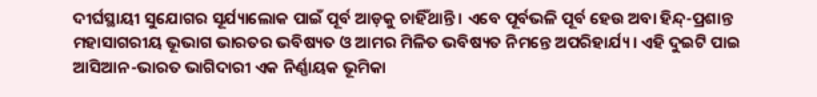ଦୀର୍ଘସ୍ଥାୟୀ ସୁଯୋଗର ସୂର୍ଯ୍ୟାଲୋକ ପାଇଁ ପୂର୍ବ ଆଡ଼କୁ ଚାହିଁଥାନ୍ତି । ଏବେ ପୂର୍ବଭଳି ପୂର୍ବ ହେଉ ଅବା ହିନ୍ଦ୍-ପ୍ରଶାନ୍ତ ମହାସାଗରୀୟ ଭୂଭାଗ ଭାରତର ଭବିଷ୍ୟତ ଓ ଆମର ମିଳିତ ଭବିଷ୍ୟତ ନିମନ୍ତେ ଅପରିହାର୍ଯ୍ୟ । ଏହି ଦୁଇଟି ପାଇ ଆସିଆନ-ଭାରତ ଭାଗିଦାରୀ ଏକ ନିର୍ଣ୍ଣାୟକ ଭୂମିକା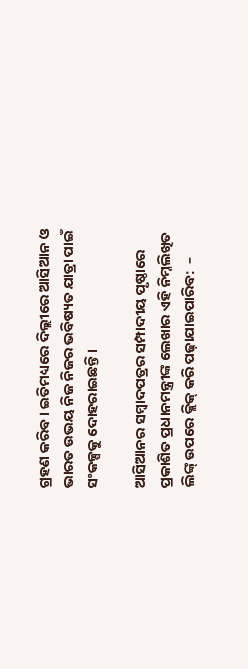ଗ୍ରହଣ କରିବ । ଇତିମଧ୍ୟରେ ଦିଲ୍ଲୀରେ ଆସିଆନ ଓ ଭାରତ ଉଭୟ ନିଜ ନିଜର ଭବିଷ୍ୟତ ଯାତ୍ରା ପାଇଁ ସଂକଳ୍ପକୁ ଦୋହରାଇଛନ୍ତି ।

ଆସିଆନର ସମ୍ବାଦପତ୍ରର ସମ୍ପାଦୀୟ ପୃଷ୍ଠାରେ ପ୍ରକାଶିତ ପ୍ରଧାନମନ୍ତ୍ରୀଙ୍କ ଲେଖାର ଏହି ନିମ୍ନଲିଖିତ ଲିଙ୍କ୍ ଉପରେ କ୍ଲିକ୍ କରି ପଢ଼ାଯାଇପାରିବ:  –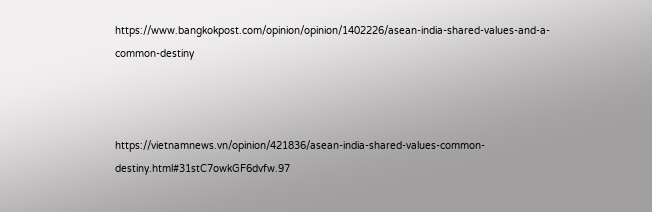https://www.bangkokpost.com/opinion/opinion/1402226/asean-india-shared-values-and-a-common-destiny



https://vietnamnews.vn/opinion/421836/asean-india-shared-values-common-destiny.html#31stC7owkGF6dvfw.97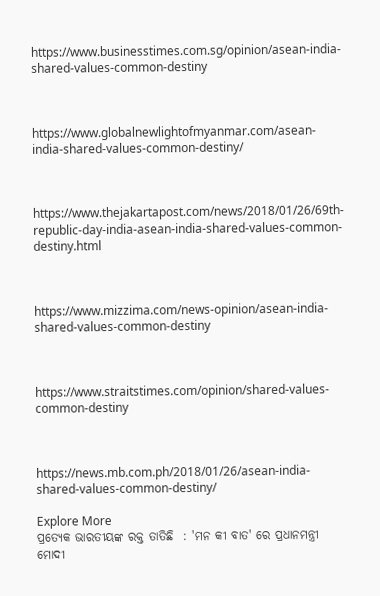https://www.businesstimes.com.sg/opinion/asean-india-shared-values-common-destiny



https://www.globalnewlightofmyanmar.com/asean-india-shared-values-common-destiny/



https://www.thejakartapost.com/news/2018/01/26/69th-republic-day-india-asean-india-shared-values-common-destiny.html



https://www.mizzima.com/news-opinion/asean-india-shared-values-common-destiny



https://www.straitstimes.com/opinion/shared-values-common-destiny



https://news.mb.com.ph/2018/01/26/asean-india-shared-values-common-destiny/

Explore More
ପ୍ରତ୍ୟେକ ଭାରତୀୟଙ୍କ ରକ୍ତ ତାତିଛି  : 'ମନ କୀ ବାତ' ରେ ପ୍ରଧାନମନ୍ତ୍ରୀ ମୋଦୀ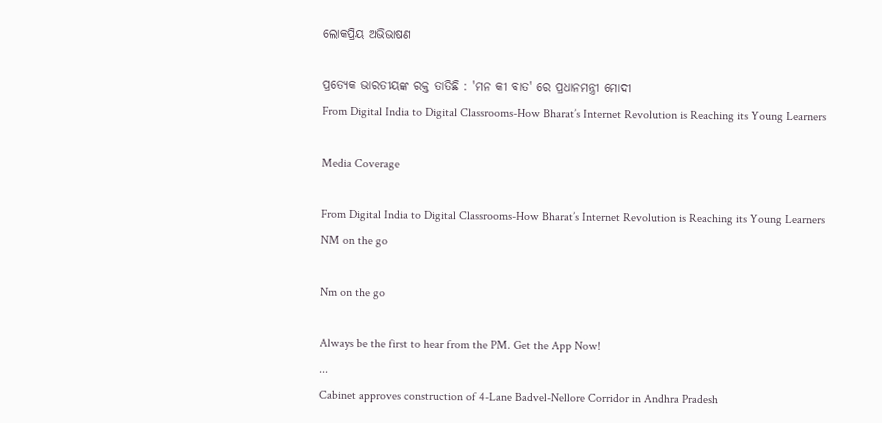ଲୋକପ୍ରିୟ ଅଭିଭାଷଣ

ପ୍ରତ୍ୟେକ ଭାରତୀୟଙ୍କ ରକ୍ତ ତାତିଛି : 'ମନ କୀ ବାତ' ରେ ପ୍ରଧାନମନ୍ତ୍ରୀ ମୋଦୀ
From Digital India to Digital Classrooms-How Bharat’s Internet Revolution is Reaching its Young Learners

Media Coverage

From Digital India to Digital Classrooms-How Bharat’s Internet Revolution is Reaching its Young Learners
NM on the go

Nm on the go

Always be the first to hear from the PM. Get the App Now!
...
Cabinet approves construction of 4-Lane Badvel-Nellore Corridor in Andhra Pradesh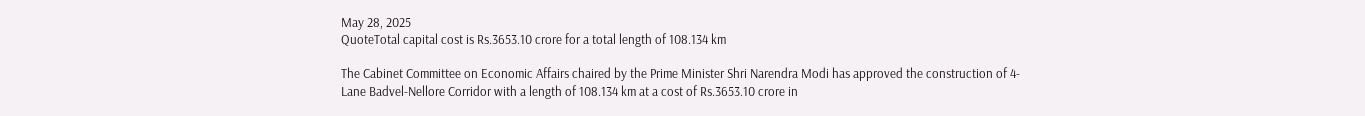May 28, 2025
QuoteTotal capital cost is Rs.3653.10 crore for a total length of 108.134 km

The Cabinet Committee on Economic Affairs chaired by the Prime Minister Shri Narendra Modi has approved the construction of 4-Lane Badvel-Nellore Corridor with a length of 108.134 km at a cost of Rs.3653.10 crore in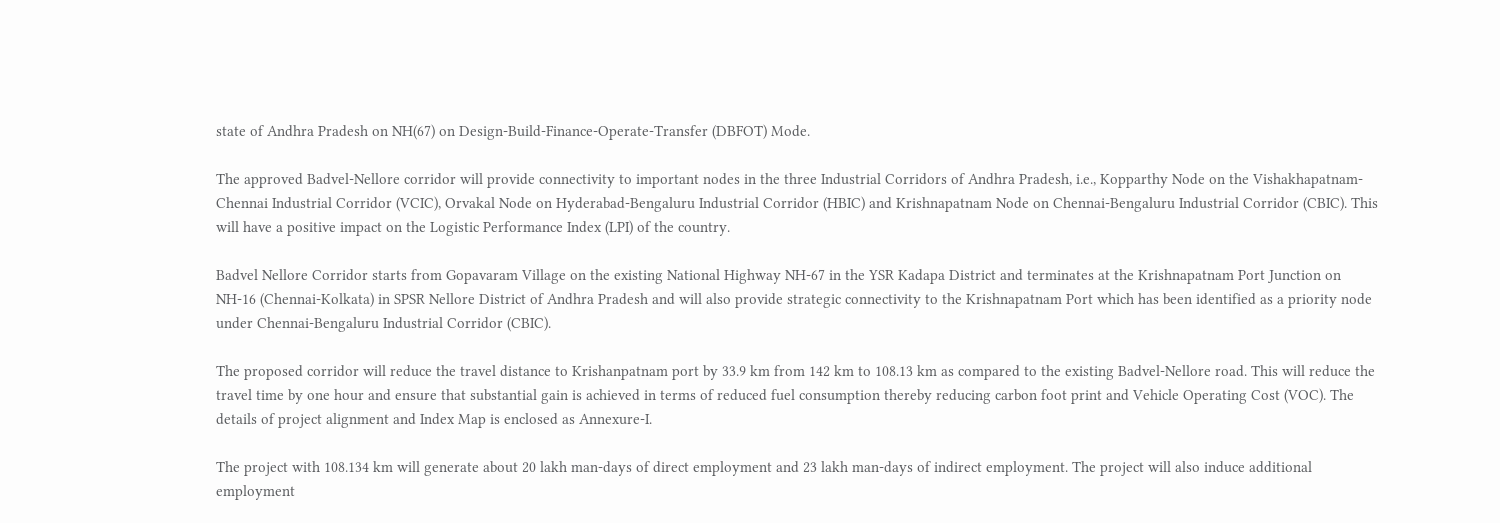state of Andhra Pradesh on NH(67) on Design-Build-Finance-Operate-Transfer (DBFOT) Mode.

The approved Badvel-Nellore corridor will provide connectivity to important nodes in the three Industrial Corridors of Andhra Pradesh, i.e., Kopparthy Node on the Vishakhapatnam-Chennai Industrial Corridor (VCIC), Orvakal Node on Hyderabad-Bengaluru Industrial Corridor (HBIC) and Krishnapatnam Node on Chennai-Bengaluru Industrial Corridor (CBIC). This will have a positive impact on the Logistic Performance Index (LPI) of the country.

Badvel Nellore Corridor starts from Gopavaram Village on the existing National Highway NH-67 in the YSR Kadapa District and terminates at the Krishnapatnam Port Junction on NH-16 (Chennai-Kolkata) in SPSR Nellore District of Andhra Pradesh and will also provide strategic connectivity to the Krishnapatnam Port which has been identified as a priority node under Chennai-Bengaluru Industrial Corridor (CBIC).

The proposed corridor will reduce the travel distance to Krishanpatnam port by 33.9 km from 142 km to 108.13 km as compared to the existing Badvel-Nellore road. This will reduce the travel time by one hour and ensure that substantial gain is achieved in terms of reduced fuel consumption thereby reducing carbon foot print and Vehicle Operating Cost (VOC). The details of project alignment and Index Map is enclosed as Annexure-I.

The project with 108.134 km will generate about 20 lakh man-days of direct employment and 23 lakh man-days of indirect employment. The project will also induce additional employment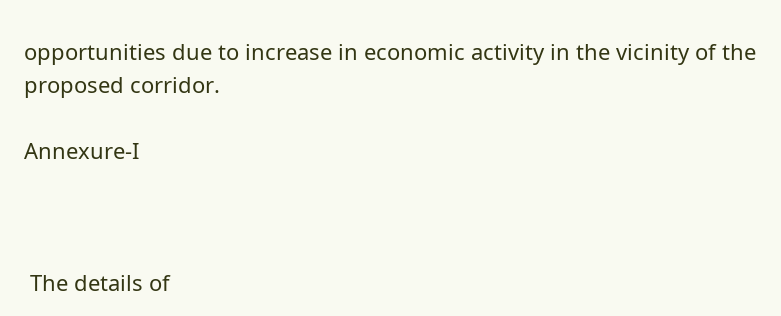opportunities due to increase in economic activity in the vicinity of the proposed corridor.

Annexure-I



 The details of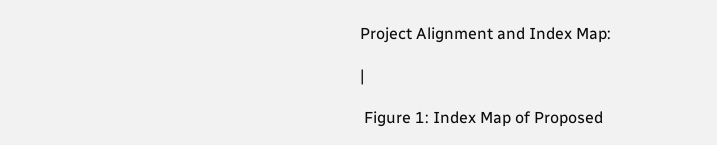Project Alignment and Index Map:

|

 Figure 1: Index Map of Proposed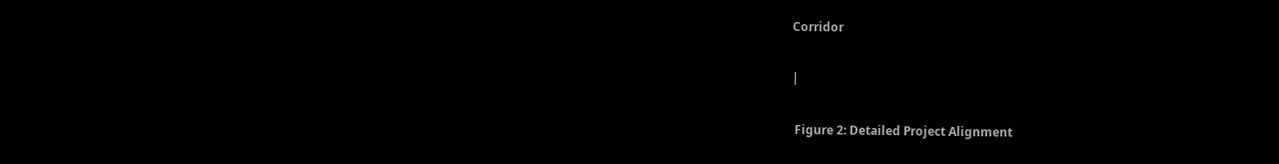Corridor

|

 Figure 2: Detailed Project Alignment